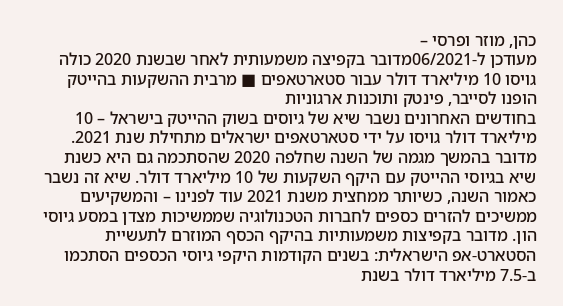כהן, מוזר ופרסי –
מעודכן ל-06/2021מדובר בקפיצה משמעותית לאחר שבשנת 2020 כולה גויסו 10 מיליארד דולר עבור סטארטאפים ■ מרבית ההשקעות בהייטק הופנו לסייבר, פינטק ותוכנות ארגוניות
בחודשים האחרונים נשבר שיא של גיוסים בשוק ההייטק בישראל – 10 מיליארד דולר גויסו על ידי סטארטאפים ישראלים מתחילת שנת 2021. מדובר בהמשך מגמה של השנה שחלפה 2020 שהסתכמה גם היא כשנת שיא בגיוסי ההייטק עם היקף השקעות של 10 מיליארד דולר. שיא זה נשבר כאמור השנה, כשיותר ממחצית משנת 2021 עוד לפנינו – והמשקיעים ממשיכים להזרים כספים לחברות הטכנולוגיה שממשיכות מצדן במסע גיוסי הון. מדובר בקפיצות משמעותיות בהיקף הכסף המוזרם לתעשיית הסטארט-אפ הישראלית: בשנים הקודמות היקפי גיוסי הכספים הסתכמו ב-7.5 מיליארד דולר בשנת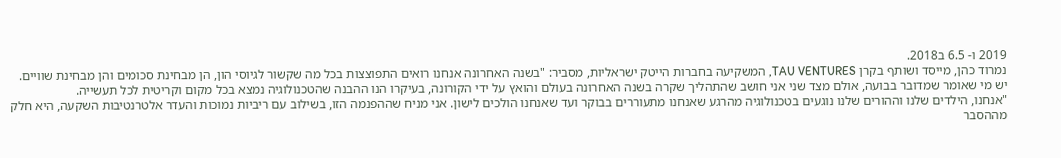2019 ו- 6.5 ב2018.
נמרוד כהן, מייסד ושותף בקרן TAU VENTURES, המשקיעה בחברות הייטק ישראליות, מסביר: "בשנה האחרונה אנחנו רואים התפוצצות בכל מה שקשור לגיוסי הון, הן מבחינת סכומים והן מבחינת שוויים. יש מי שאומר שמדובר בבועה, אולם מצד שני אני חושב שהתהליך שקרה בשנה האחרונה בעולם והואץ על ידי הקורונה, בעיקרו הנו ההבנה שהטכנולוגיה נמצא בכל מקום וקריטית לכל תעשייה.
"אנחנו, הילדים שלנו וההורים שלנו נוגעים בטכנולוגיה מהרגע שאנחנו מתעוררים בבוקר ועד שאנחנו הולכים לישון. אני מניח שההפנמה הזו, בשילוב עם ריביות נמוכות והעדר אלטרנטיבות השקעה, היא חלק מההסבר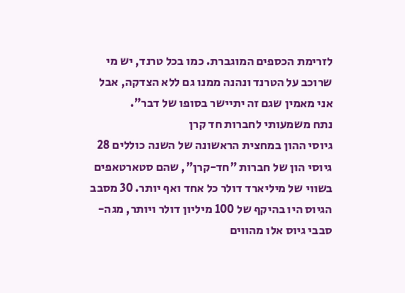לזרימת הכספים המוגברת. כמו בכל טרנד, יש מי שרוכב על הטרנד ונהנה ממנו גם ללא הצדקה, אבל אני מאמין שגם זה יתיישר בסופו של דבר".
נתח משמעותי לחברות חד קרן
גיוסי ההון במחצית הראשונה של השנה כוללים 28 גיוסי הון של חברות "חד-קרן", שהם סטארטאפים בשווי של מיליארד דולר כל אחד ואף יותר. 30 מסבב הגיוס היו בהיקף של 100 מיליון דולר ויותר, מגה-סבבי גיוס אלו מהווים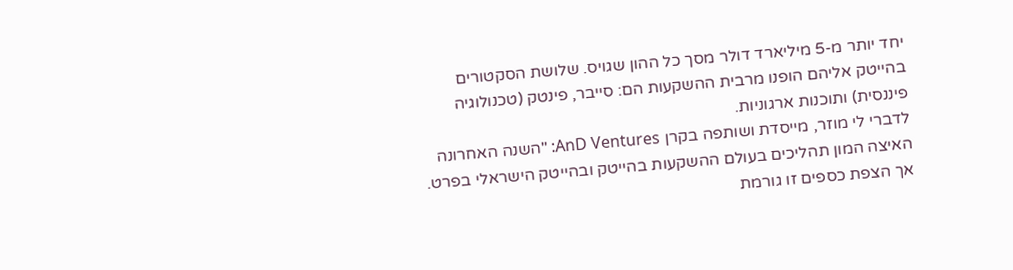יחד יותר מ-5 מיליארד דולר מסך כל ההון שגויס. שלושת הסקטורים בהייטק אליהם הופנו מרבית ההשקעות הם: סייבר, פינטק (טכנולוגיה פיננסית) ותוכנות ארגוניות.
לדברי לי מוזר, מייסדת ושותפה בקרן AnD Ventures: "השנה האחרונה האיצה המון תהליכים בעולם ההשקעות בהייטק ובהייטק הישראלי בפרט. אך הצפת כספים זו גורמת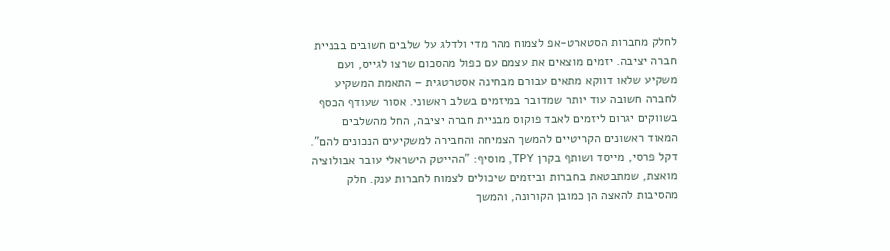לחלק מחברות הסטארט-אפ לצמוח מהר מדי ולדלג על שלבים חשובים בבניית חברה יציבה. יזמים מוצאים את עצמם עם כפול מהסכום שרצו לגייס, ועם משקיע שלאו דווקא מתאים עבורם מבחינה אסטרטגית – התאמת המשקיע לחברה חשובה עוד יותר שמדובר במיזמים בשלב ראשוני. אסור שעודף הכסף בשווקים יגרום ליזמים לאבד פוקוס מבניית חברה יציבה, החל מהשלבים המאוד ראשונים הקריטיים להמשך הצמיחה והחבירה למשקיעים הנכונים להם".
דקל פרסי, מייסד ושותף בקרן TPY, מוסיף: "ההייטק הישראלי עובר אבולוציה מואצת, שמתבטאת בחברות וביזמים שיכולים לצמוח לחברות ענק. חלק מהסיבות להאצה הן כמובן הקורונה, והמשך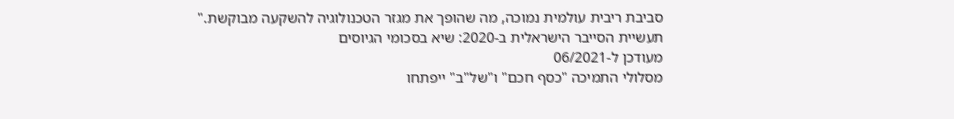סביבת ריבית עולמית נמוכה, מה שהופך את מגזר הטכנולוגיה להשקעה מבוקשת."
תעשיית הסייבר הישראלית ב-2020: שיא בסכומי הגיוסים
מעודכן ל-06/2021
מסלולי התמיכה "כסף חכם" ו"של"ב" ייפתחו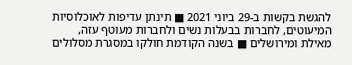להגשת בקשות ב-29 ביוני 2021 ■ תינתן עדיפות לאוכלוסיות המיעוטים, לחברות בבעלות נשים ולחברות מעוטף עזה, מאילת ומירושלים ■ בשנה הקודמת חולקו במסגרת מסלולים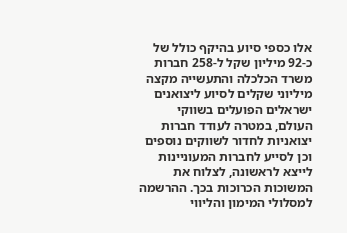אלו כספי סיוע בהיקף כולל של כ-92 מיליון שקל ל-258 חברות
משרד הכלכלה והתעשייה מקצה מיליוני שקלים לסיוע ליצואנים ישראלים הפועלים בשווקי העולם, במטרה לעודד חברות יצואניות לחדור לשווקים נוספים וכן לסייע לחברות המעוניינות לייצא לראשונה, לצלוח את המשוכות הכרוכות בכך. ההרשמה למסלולי המימון והליווי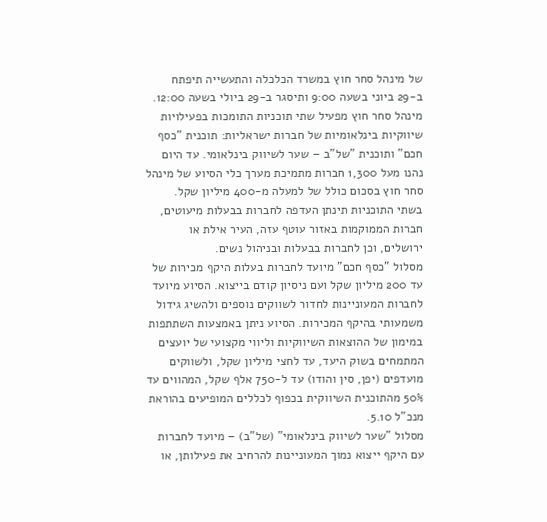של מינהל סחר חוץ במשרד הכלכלה והתעשייה תיפתח ב-29 ביוני בשעה 9:00 ותיסגר ב-29 ביולי בשעה 12:00.
מינהל סחר חוץ מפעיל שתי תוכניות התומכות בפעילויות שיווקיות בינלאומיות של חברות ישראליות: תוכנית "כסף חכם" ותוכנית "של"ב – שער לשיווק בינלאומי. עד היום נהנו מעל 1,300 חברות מתמיכת מערך כלי הסיוע של מינהל סחר חוץ בסכום כולל של למעלה מ-400 מיליון שקל.
בשתי התוכניות תינתן העדפה לחברות בבעלות מיעוטים, חברות הממוקמות באזור עוטף עזה, העיר אילת או ירושלים, וכן לחברות בבעלות ובניהול נשים.
מסלול "כסף חכם" מיועד לחברות בעלות היקף מכירות של עד 200 מיליון שקל ועם ניסיון קודם בייצוא. הסיוע מיועד לחברות המעוניינות לחדור לשווקים נוספים ולהשיג גידול משמעותי בהיקף המכירות. הסיוע ניתן באמצעות השתתפות במימון של ההוצאות השיווקיות וליווי מקצועי של יועצים המתמחים בשוק היעד, עד לחצי מיליון שקל, ולשווקים מועדפים (יפן, סין והודו) עד ל-750 אלף שקל, המהווים עד 50% מהתוכנית השיווקית בכפוף לכללים המופיעים בהוראת מנכ"ל 5.10.
מסלול "שער לשיווק בינלאומי" (של"ב) – מיועד לחברות עם היקף ייצוא נמוך המעוניינות להרחיב את פעילותן, או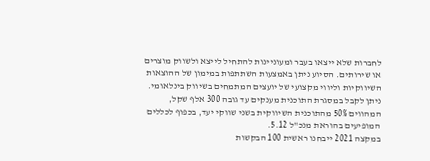לחברות שלא ייצאו בעבר ומעוניינות להתחיל לייצא ולשווק מוצרים או שירותים. הסיוע ניתן באמצעות השתתפות במימון של ההוצאות השיווקיות וליווי מקצועי של יועצים המתמחים בשיווק בינלאומי. ניתן לקבל במסגרת התוכנית מענקים עד גובה 300 אלף שקל, המהווים 50% מהתוכנית השיווקית בשני שווקי יעד, בכפוף לכללים המופיעים בהוראת מנכ"ל 5.12.
במקצה 2021 ייבחנו ראשית 100 הבקשות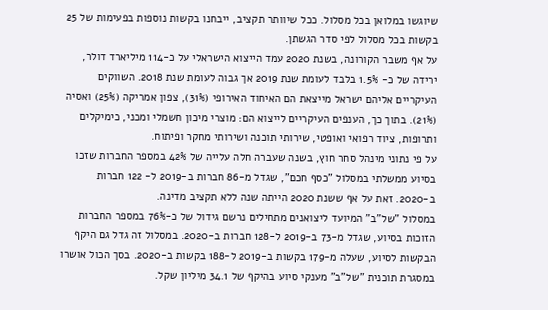שיוגשו במלואן בכל מסלול. ככל שיוותר תקציב, ייבחנו בקשות נוספות בפעימות של 25 בקשות בכל מסלול לפי סדר הגשתן.
על אף משבר הקורונה, בשנת 2020 עמד הייצוא הישראלי על כ-114 מיליארד דולר, ירידה של כ- 1.5% בלבד לעומת שנת 2019 אך גבוה לעומת שנת 2018. השווקים העיקריים אליהם ישראל מייצאת הם האיחוד האירופי (31%), צפון אמריקה (25%) ואסיה (21%). בתוך כך, הענפים העיקריים לייצוא הם: מוצרי מיכון חשמלי ומכני, כימיקלים ותרופות, ציוד רפואי ואופטי, שירותי תוכנה ושירותי מחקר ופיתוח.
על פי נתוני מינהל סחר חוץ, בשנה שעברה חלה עלייה של 42% במספר החברות שזכו בסיוע ממשלתי במסלול "כסף חכם", שגדל מ-86 חברות ב-2019 ל- 122 חברות ב-2020. זאת על אף ששנת 2020 הייתה שנה ללא תקציב מדינה.
במסלול "של"ב" המיועד ליצואנים מתחילים נרשם גידול של כ-76% במספר החברות הזוכות בסיוע, שגדל מ-73 ב-2019 ל-128 חברות ב-2020. במסלול זה גדל גם היקף הבקשות לסיוע, שעלה מ-179 בקשות ב-2019 ל-188 בקשות ב-2020. בסך הכול אושרו במסגרת תוכנית "של"ב" מענקי סיוע בהיקף של 34.1 מיליון שקל.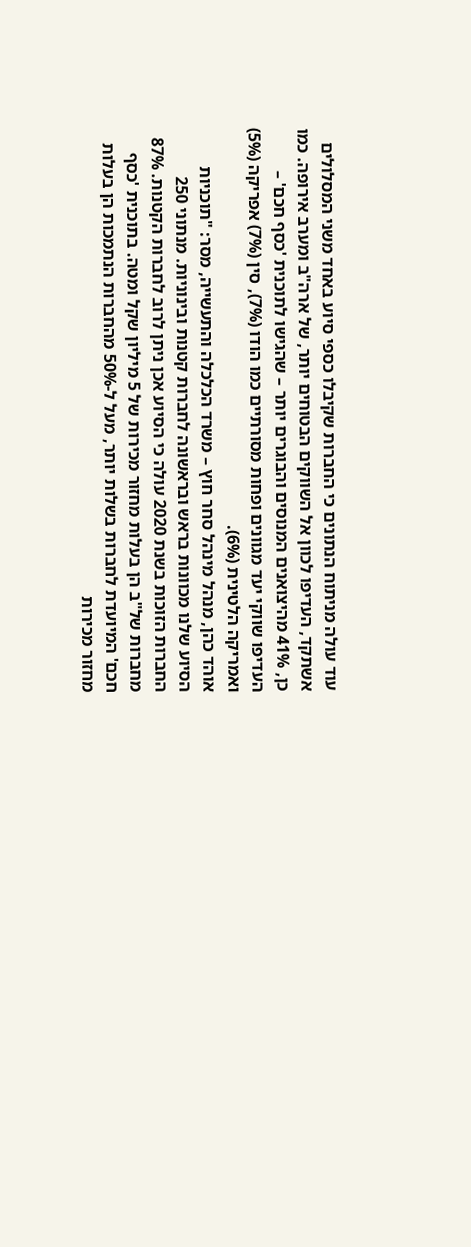עוד עולה מניתוח הנתונים כי החברות שקיבלו כספי סיוע באחד משני המסלולים אשתקד, העדיפו לכוון אל השווקים הבטוחים יותר, של ארה"ב ומערב אירופה. כמו כן, 41% מהיצואנים המנוסים והבוגרים יותר – שהגישו לתוכנית 'כסף חכם' – העדיפו שווקי יעד מגוונים ופחות מסורתיים כמו הודו (7%), סין (7%) אפריקה (5%) ואמריקה הלטינית (6%).
אוהד כהן, מנהל מינהל סחר חוץ – משרד הכלכלה והתעשייה, מסר: "תוכניות הסיוע שלנו מכוונות בראש ובראשונה לחברות קטנות ובינוניות. מנתוני 250 החברות הזוכות בשנת 2020 עולה כי הסיוע אכן ניתן לרוב לחברות הקטנות. 87% מחברות של"ב הן בעלות מחזור מכירות של 5 מיליון שקל ומטה. בתוכנית 'כסף חכם' המיועדת לחברות בשלות יותר, מעל ל-50% מהחברות הנתמכות הן בעלות מחזור מכירות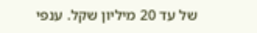של עד 20 מיליון שקל. ענפי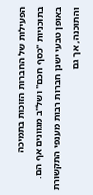הפעילות של החברות הזוכות בתמיכה בתוכניות "כסף חכם" ושל"ב מגוונים אף הם. באופן טבעי ישנן חברות רבות מענפי התקשורת והתוכנה, אך גם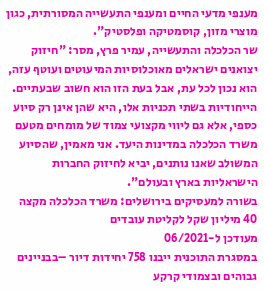מענפי מדעי החיים ומענפי התעשייה המסורתית, כגון מוצרי מזון, קוסמטיקה ופלסטיק".
שר הכלכלה והתעשייה, עמיר פרץ, מסר: "חיזוק יצואנים ישראלים מאוכלוסיות המיעוטים ועוטף עזה, הוא נכון לכל עת, אבל בעת הזו הוא חשוב שבעתיים. הייחודיות בשתי תכניות אלו, היא שהן אינן רק סיוע כספי, אלא גם ליווי מקצועי צמוד של מומחים מטעם משרד הכלכלה במדינות היעד. אני מאמין, שהסיוע המשולב שאנו נותנים, יביא לחיזוק החברות הישראליות בארץ ובעולם".
בשורה למעסיקים בירושלים: משרד הכלכלה מקצה 40 מיליון שקל לקליטת עובדים
מעודכן ל-06/2021
במסגרת התוכנית ייבנו 758 יחידות דיור –בבניינים גבוהים ובצמודי קרקע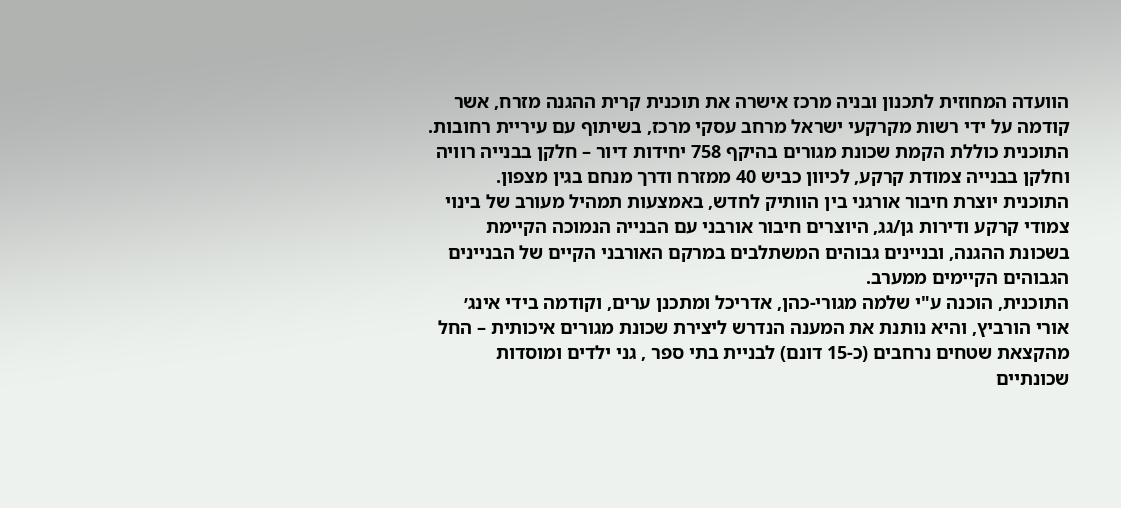הוועדה המחוזית לתכנון ובניה מרכז אישרה את תוכנית קרית ההגנה מזרח, אשר קודמה על ידי רשות מקרקעי ישראל מרחב עסקי מרכז, בשיתוף עם עיריית רחובות. התוכנית כוללת הקמת שכונת מגורים בהיקף 758 יחידות דיור – חלקן בבנייה רוויה וחלקן בבנייה צמודת קרקע, לכיוון כביש 40 ממזרח ודרך מנחם בגין מצפון.
התוכנית יוצרת חיבור אורגני בין הוותיק לחדש, באמצעות תמהיל מעורב של בינוי צמודי קרקע ודירות גן/גג, היוצרים חיבור אורבני עם הבנייה הנמוכה הקיימת בשכונת ההגנה, ובניינים גבוהים המשתלבים במרקם האורבני הקיים של הבניינים הגבוהים הקיימים ממערב.
התוכנית, הוכנה ע"י שלמה מגורי-כהן, אדריכל ומתכנן ערים, וקודמה בידי אינג׳ אורי הורביץ, והיא נותנת את המענה הנדרש ליצירת שכונת מגורים איכותית – החל מהקצאת שטחים נרחבים (כ-15 דונם) לבניית בתי ספר , גני ילדים ומוסדות שכונתיים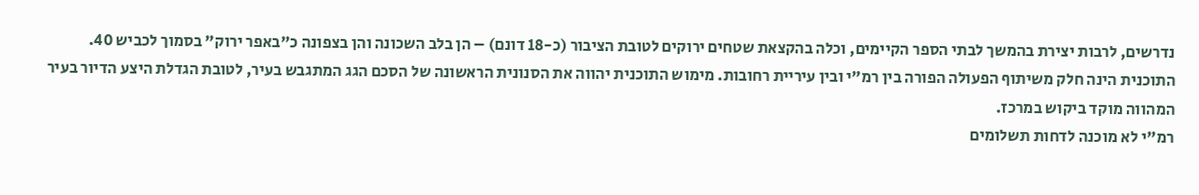נדרשים, לרבות יצירת בהמשך לבתי הספר הקיימים, וכלה בהקצאת שטחים ירוקים לטובת הציבור (כ-18 דונם) – הן בלב השכונה והן בצפונה כ"באפר ירוק" בסמוך לכביש 40.
התוכנית הינה חלק משיתוף הפעולה הפורה בין רמ"י ובין עיריית רחובות. מימוש התוכנית יהווה את הסנונית הראשונה של הסכם הגג המתגבש בעיר, לטובת הגדלת היצע הדיור בעיר המהווה מוקד ביקוש במרכז.
רמ"י לא מוכנה לדחות תשלומים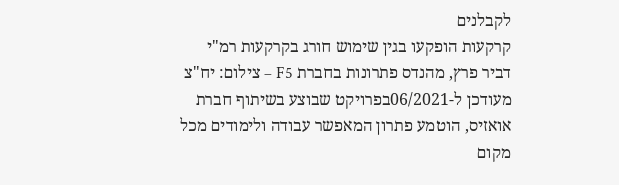לקבלנים
קרקעות הופקעו בגין שימוש חורג בקרקעות רמ"י
דביר פרץ, מהנדס פתרונות בחברת F5 – צילום: יח"צ
מעודכן ל-06/2021בפרויקט שבוצע בשיתוף חברת אואזיס, הוטמע פתרון המאפשר עבודה ולימודים מכל מקום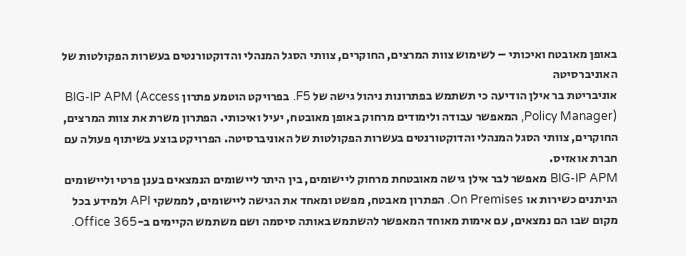באופן מאובטח ואיכותי – לשימוש צוות המרצים, החוקרים, צוותי הסגל המנהלי והדוקטורנטים בעשרות הפקולטות של האוניברסיטה
אוניבריטת בר אילן הודיעה כי תשתמש בפתרונות ניהול גישה של F5. בפרויקט הוטמע פתרון BIG-IP APM (Access Policy Manager), המאפשר עבודה ולימודים מרחוק באופן מאובטח, יעיל ואיכותי. הפתרון משרת את צוות המרצים, החוקרים, צוותי הסגל המנהלי והדוקטורנטים בעשרות הפקולטות של האוניברסיטה. הפרויקט בוצע בשיתוף פעולה עם חברת אואזיס.
BIG-IP APM מאפשר לבר אילן גישה מאובטחת מרחוק ליישומים, בין היתר ליישומים הנמצאים בענן פרטי וליישומים הניתנים כשירות או On Premises. הפתרון מאבטח, מפשט ומאחד את הגישה ליישומים, לממשקי API ולמידע בכל מקום שבו הם נמצאים, עם אימות מאוחד המאפשר להשתמש באותה סיסמה ושם משתמש הקיימים ב-Office 365.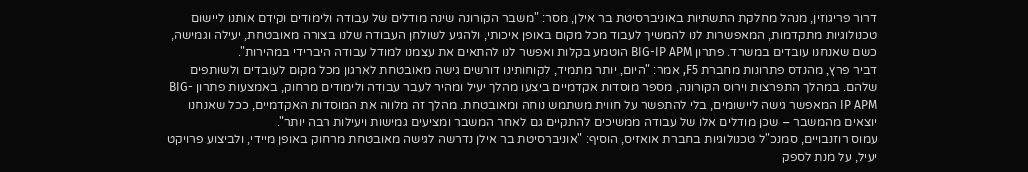דרור פריגוזין, מנהל מחלקת התשתיות באוניברסיטת בר אילן, מסר: "משבר הקורונה שינה מודלים של עבודה ולימודים וקידם אותנו ליישום טכנולוגיות מתקדמות, המאפשרות לנו להמשיך לעבוד מכל מקום באופן איכותי, ולהגיע לשולחן העבודה שלנו בצורה מאובטחת, יעילה וגמישה, כשם שאנחנו עובדים במשרד. פתרון BIG-IP APM הוטמע בקלות ואפשר לנו להתאים את עצמנו למודל עבודה היברידי במהירות".
דביר פרץ, מהנדס פתרונות מחברת F5, אמר: "היום, יותר מתמיד, לקוחותינו דורשים גישה מאובטחת לארגון מכל מקום לעובדים ולשותפים שלהם. במהלך התפרצות וירוס הקורונה, מספר מוסדות אקדמיים ביצעו מהלך יעיל ומהיר לעבר עבודה ולימודים מרחוק, באמצעות פתרון BIG-IP APM המאפשר גישה ליישומים, בלי להתפשר על חווית משתמש נוחה ומאובטחת. מהלך זה מלווה את המוסדות האקדמיים, ככל שאנחנו יוצאים מהמשבר – שכן מודלים אלו של עבודה ממשיכים להתקיים גם לאחר המשבר ומציעים גמישות ויעילות רבה יותר".
עמוס רוזנבויים, סמנכ"ל טכנולוגיות בחברת אואזיס, הוסיף: "אוניברסיטת בר אילן נדרשה לגישה מאובטחת מרחוק באופן מיידי, ולביצוע פרויקט יעיל, על מנת לספק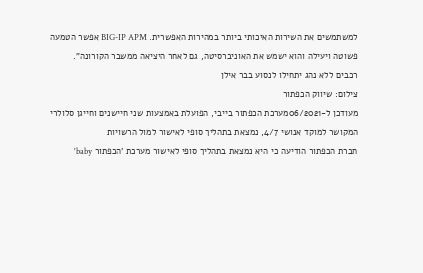למשתמשים את השירות האיכותי ביותר במהירות האפשרית. BIG-IP APM אפשר הטמעה פשוטה ויעילה והוא ישמש את האוניברסיטה, גם לאחר היציאה ממשבר הקורונה".
רכבים ללא נהג יתחילו לנסוע בבר אילן
צילום: שיווק הכפתור
מעודכן ל-06/2021מערכת הכפתור בייבי, הפועלת באמצעות שני חיישנים וחייגן סלולרי המקושר למוקד אנושי 4/7, נמצאת בתהליך סופי לאישור למול הרשויות
חברת הכפתור הודיעה כי היא נמצאת בתהליך סופי לאישור מערכת 'הכפתור baby'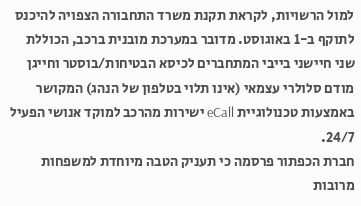למול הרשויות, לקראת תקנת משרד התחבורה הצפויה להיכנס לתוקף ב-1 באוגוסט. מדובר במערכת מובנית ברכב, הכוללת שני חיישני בייבי המתחברים לכיסא הבטיחות/בוסטר וחייגן מודם סלולרי עצמאי (אינו תלוי בטלפון של הנהג) המקושר באמצעות טכנולוגיית eCall ישירות מהרכב למוקד אנושי הפעיל 24/7.
חברת הכפתור פרסמה כי תעניק הטבה מיוחדת למשפחות מרובות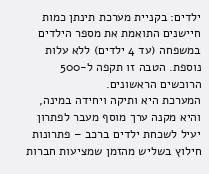ילדים: בקניית מערכת תינתן כמות חיישנים התואמת את מספר הילדים במשפחה (עד 4 ילדים) ללא עלות נוספת. הטבה זו תקפה ל-500 הרוכשים הראשונים.
המערכת היא ותיקה ויחידה במינה, והיא מקנה ערך מוסף מעבר לפתרון יעיל לשכחת ילדים ברכב – פתרונות חילוץ בשליש מהזמן שמציעות חברות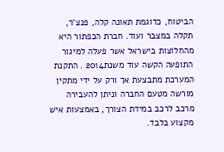הביטוח, כדוגמת תאונה קלה, פנצ'ר, תקלה במצבר ועוד. חברת הכפתור היא מהחלוצות בישראל אשר פעלה למיגור התופעה הקשה עוד משנת2014 . התקנת המערכת מתבצעת אך ורק על ידי מתקין מורשה מטעם החברה וניתן להעבירה מרכב לרכב במידת הצורך, באמצעות איש מקצוע בלבד.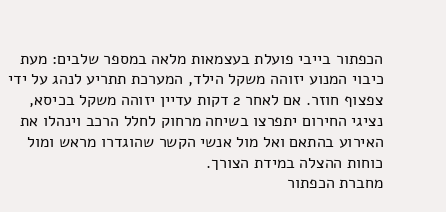הכפתור בייבי פועלת בעצמאות מלאה במספר שלבים: מעת כיבוי המנוע יזוהה משקל הילד, המערכת תתריע לנהג על ידי צפצוף חוזר. אם לאחר 2 דקות עדיין יזוהה משקל בכיסא, נציגי החירום יתפרצו בשיחה מרחוק לחלל הרכב וינהלו את האירוע בהתאם ואל מול אנשי הקשר שהוגדרו מראש ומול כוחות ההצלה במידת הצורך.
מחברת הכפתור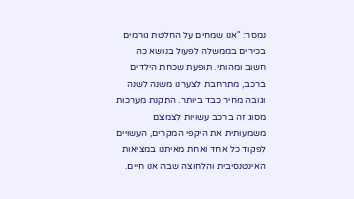נמסר: "אנו שמחים על החלטת גורמים בכירים בממשלה לפעול בנושא כה חשוב ומהותי. תופעת שכחת הילדים ברכב, מתרחבת לצערנו משנה לשנה וגובה מחיר כבד ביותר. התקנת מערכות מסוג זה ברכב עשויות לצמצם משמעותית את היקפי המקרים, העשויים לפקוד כל אחד ואחת מאיתנו במציאות האינטנסיבית והלחוצה שבה אנו חיים.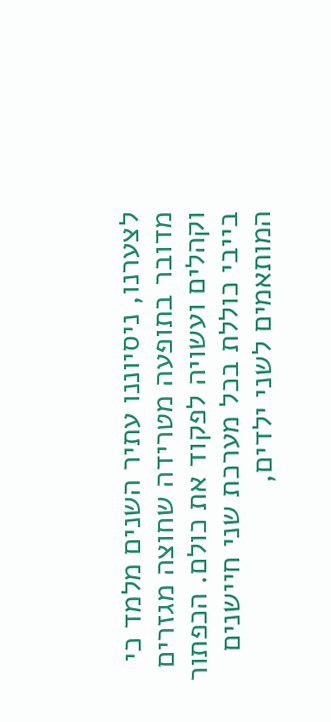לצערנו, ניסיוננו עתיר השנים מלמד כי מדובר בתופעה מטרידה שחוצה מגזרים וקהלים ועשויה לפקוד את כולם. הכפתור בייבי כוללת בכל מערכת שני חיישנים המותאמים לשני ילדים,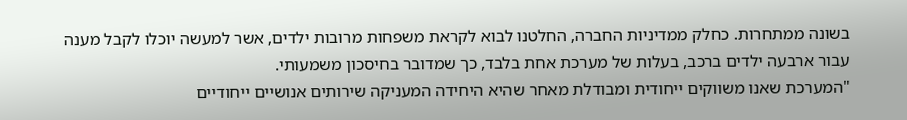בשונה ממתחרות. כחלק ממדיניות החברה, החלטנו לבוא לקראת משפחות מרובות ילדים, אשר למעשה יוכלו לקבל מענה עבור ארבעה ילדים ברכב, בעלות של מערכת אחת בלבד, כך שמדובר בחיסכון משמעותי.
"המערכת שאנו משווקים ייחודית ומבודלת מאחר שהיא היחידה המעניקה שירותים אנושיים ייחודיים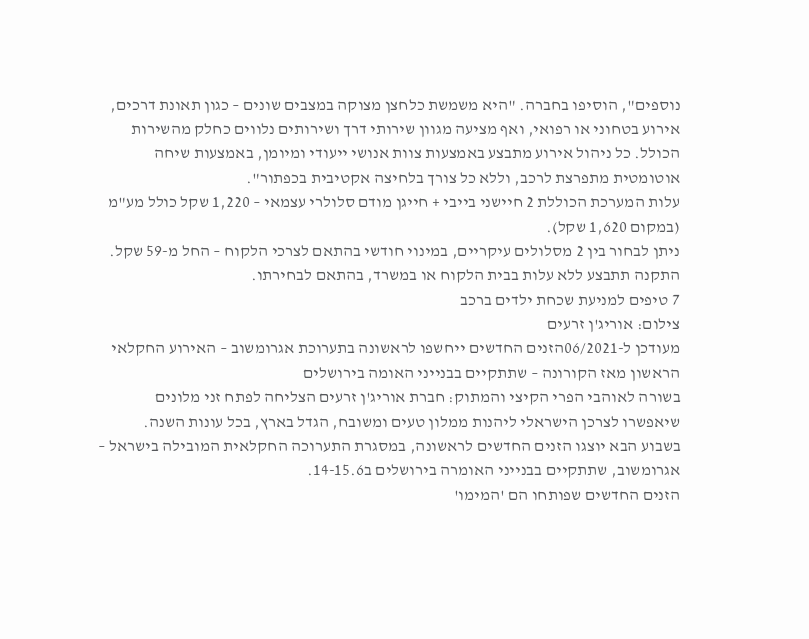נוספים", הוסיפו בחברה. "היא משמשת כלחצן מצוקה במצבים שונים – כגון תאונת דרכים, אירוע בטחוני או רפואי, ואף מציעה מגוון שירותי דרך ושירותים נלווים כחלק מהשירות הכולל. כל ניהול אירוע מתבצע באמצעות צוות אנושי ייעודי ומיומן, באמצעות שיחה אוטומטית מתפרצת לרכב, וללא כל צורך בלחיצה אקטיבית בכפתור".
עלות המערכת הכוללת 2 חיישני בייבי + חייגן מודם סלולרי עצמאי – 1,220 שקל כולל מע"מ (במקום 1,620 שקל).
ניתן לבחור בין 2 מסלולים עיקריים, במינוי חודשי בהתאם לצרכי הלקוח – החל מ-59 שקל.
התקנה תתבצע ללא עלות בבית הלקוח או במשרד, בהתאם לבחירתו.
7 טיפים למניעת שכחת ילדים ברכב
צילום: אוריג'ן זרעים
מעודכן ל-06/2021הזנים החדשים ייחשפו לראשונה בתערוכת אגרומשוב – האירוע החקלאי הראשון מאז הקורונה – שתתקיים בבנייני האומה בירושלים
בשורה לאוהבי הפרי הקיצי והמתוק: חברת אוריג'ן זרעים הצליחה לפתח זני מלונים שיאפשרו לצרכן הישראלי ליהנות ממלון טעים ומשובח, הגדל בארץ, בכל עונות השנה.
בשבוע הבא יוצגו הזנים החדשים לראשונה, במסגרת התערוכה החקלאית המובילה בישראל – אגרומשוב, שתתקיים בבנייני האומרה בירושלים ב14-15.6.
הזנים החדשים שפותחו הם 'המימו'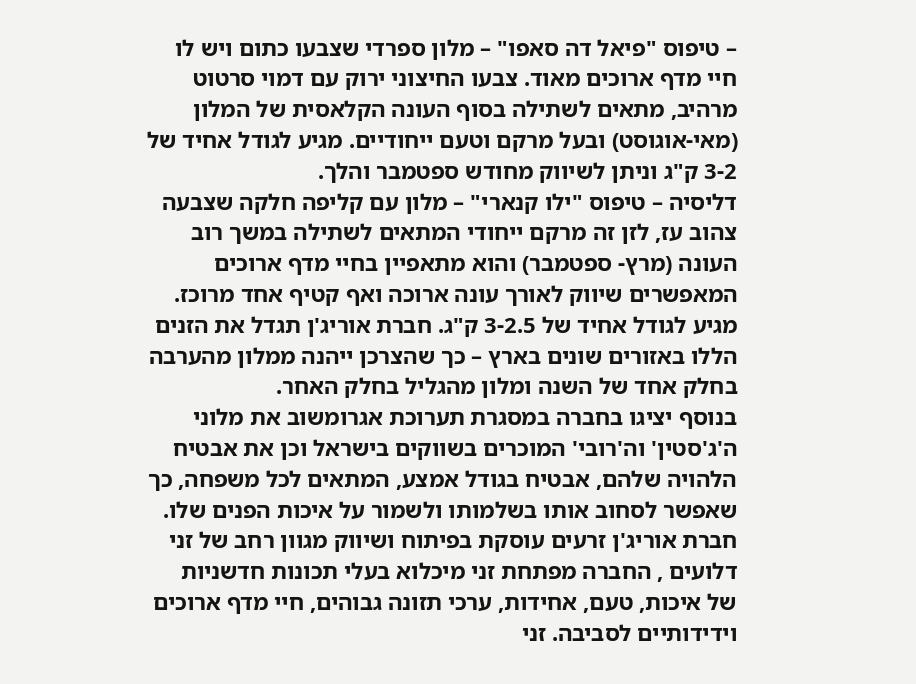– טיפוס "פיאל דה סאפו" – מלון ספרדי שצבעו כתום ויש לו חיי מדף ארוכים מאוד. צבעו החיצוני ירוק עם דמוי סרטוט מרהיב, מתאים לשתילה בסוף העונה הקלאסית של המלון (מאי-אוגוסט) ובעל מרקם וטעם ייחודיים. מגיע לגודל אחיד של 3-2 ק"ג וניתן לשיווק מחודש ספטמבר והלך.
דליסיה – טיפוס "ילו קנארי" – מלון עם קליפה חלקה שצבעה צהוב עז, לזן זה מרקם ייחודי המתאים לשתילה במשך רוב העונה (מרץ- ספטמבר) והוא מתאפיין בחיי מדף ארוכים המאפשרים שיווק לאורך עונה ארוכה ואף קטיף אחד מרוכז. מגיע לגודל אחיד של 3-2.5 ק"ג. חברת אוריג'ן תגדל את הזנים הללו באזורים שונים בארץ – כך שהצרכן ייהנה ממלון מהערבה בחלק אחד של השנה ומלון מהגליל בחלק האחר.
בנוסף יציגו בחברה במסגרת תערוכת אגרומשוב את מלוני ה'ג'סטין' וה'רובי' המוכרים בשווקים בישראל וכן את אבטיח הלהויה שלהם, אבטיח בגודל אמצע, המתאים לכל משפחה, כך שאפשר לסחוב אותו בשלמותו ולשמור על איכות הפנים שלו.
חברת אוריג'ן זרעים עוסקת בפיתוח ושיווק מגוון רחב של זני דלועים , החברה מפתחת זני מיכלוא בעלי תכונות חדשניות של איכות, טעם, אחידות, ערכי תזונה גבוהים, חיי מדף ארוכים וידידותיים לסביבה. זני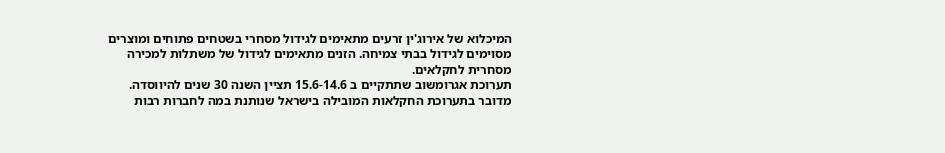המיכלוא של אירוג'ין זרעים מתאימים לגידול מסחרי בשטחים פתוחים ומוצרים מסוימים לגידול בבתי צמיחה. הזנים מתאימים לגידול של משתלות למכירה מסחרית לחקלאים.
תערוכת אגרומשוב שתתקיים ב 15.6-14.6 תציין השנה 30 שנים להיווסדה. מדובר בתערוכת החקלאות המובילה בישראל שנותנת במה לחברות רבות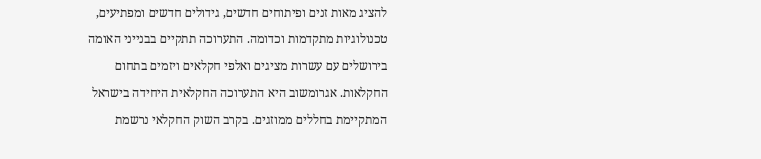להציג מאות זנים ופיתוחים חדשים, גידולים חדשים ומפתיעים, טכנולוגיות מתקדמות וכדומה. התערוכה תתקיים בבנייני האומה בירושלים עם עשרות מציגים ואלפי חקלאים ויזמים בתחום החקלאות. אגרומשוב היא התערוכה החקלאית היחידה בישראל המתקיימת בחללים ממוזגים. בקרב השוק החקלאי נרשמת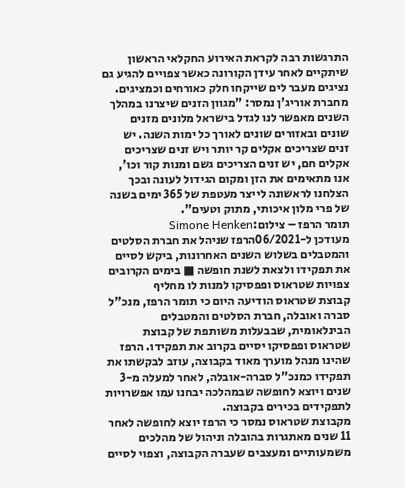התרגשות רבה לקראת האירוע החקלאי הראשון שיתקיים לאחר עידן הקורונה כאשר צפויים להגיע גם נציגים מעבר לים שייקחו חלק כאורחים וכמציגים.
מחברת אוריג'ן נמסר: "מגוון הזנים שיצרנו במהלך השנים מאפשר לנו לגדל בישראל מלונים מזנים שונים ובאזורים שונים לאורך כל ימות השנה. יש זנים שצריכים אקלים קר יותר ויש זנים שצריכים אקלים חם, יש זנים הצריכים גשם ומנות קור וכו', אנו מתאימים את הזן ומקום הגידול לעונה ובכך הצלחנו לראשונה לייצר מעטפת של 365 ימים בשנה של פרי מלון איכותי, מתוק וטעים".
תומר הרפז – צילום:Simone Henken
מעודכן ל-06/2021הרפז שניהל את חברת הסלטים והמטבלים בשלוש השנים האחרונות, ביקש לסיים את תפקידו ולצאת לשנת חופשה ■ בימים הקרובים צפויות שטראוס ופפסיקו למנות לו מחליף
קבוצת שטראוס הודיעה היום כי תומר הרפז, מנכ"ל סברה ואובלה, חברת הסלטים והמטבלים הבינלאומית, שבבעלות משותפת של קבוצת שטראוס ופפסיקו יסיים בקרוב את תפקידו. הרפז שהינו מנהל מוערך מאוד בקבוצה, עוזב לבקשתו את תפקידו כמנכ"ל סברה-אובלה, לאחר למעלה מ-3 שנים ויוצא לחופשה שבמהלכה יבחנו עמו אפשרויות לתפקידים בכירים בקבוצה.
מקבוצת שטראוס נמסר כי הרפז יוצא לחופשה לאחר 11 שנים מאתגרות בהובלה וניהול של מהלכים משמעותיים ומעצבים שעברה הקבוצה, וצפוי לסיים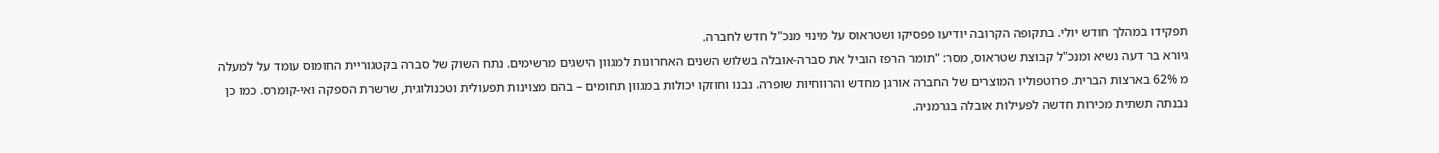תפקידו במהלך חודש יולי. בתקופה הקרובה יודיעו פפסיקו ושטראוס על מינוי מנכ"ל חדש לחברה.
גיורא בר דעה נשיא ומנכ"ל קבוצת שטראוס, מסר: "תומר הרפז הוביל את סברה-אובלה בשלוש השנים האחרונות למגוון הישגים מרשימים. נתח השוק של סברה בקטגוריית החומוס עומד על למעלה מ 62% בארצות הברית. פרוטפוליו המוצרים של החברה אורגן מחדש והרווחיות שופרה. נבנו וחוזקו יכולות במגוון תחומים – בהם מצוינות תפעולית וטכנולוגית, שרשרת הספקה ואי-קומרס. כמו כן נבנתה תשתית מכירות חדשה לפעילות אובלה בגרמניה.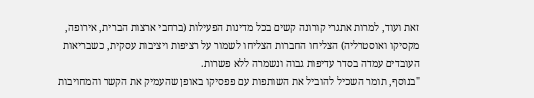זאת ועוד, למרות אתגרי קורונה קשים בכל מדינות הפעילות (ברחבי ארצות הברית, אירופה, מקסיקו ואוסטרליה) הצליחו החברות הצליחו לשמור על רציפות ויציבות עסקית, כשבריאות העובדים עמדה בסדר עדיפות גבוה ונשמרה ללא פשרות.
"בנוסף, תומר השכיל להוביל את השותפות עם פפסיקו באופן שהעמיק את הקשר והמחויבות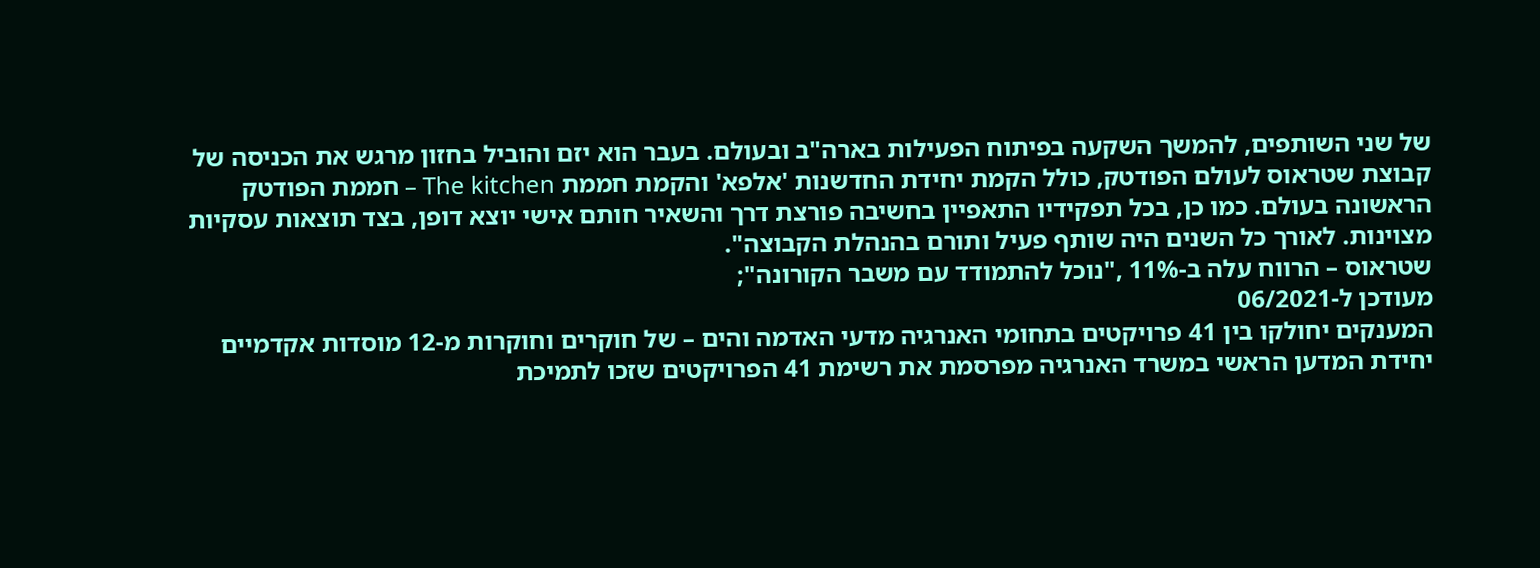של שני השותפים, להמשך השקעה בפיתוח הפעילות בארה"ב ובעולם. בעבר הוא יזם והוביל בחזון מרגש את הכניסה של קבוצת שטראוס לעולם הפודטק, כולל הקמת יחידת החדשנות 'אלפא' והקמת חממת The kitchen – חממת הפודטק הראשונה בעולם. כמו כן, בכל תפקידיו התאפיין בחשיבה פורצת דרך והשאיר חותם אישי יוצא דופן, בצד תוצאות עסקיות מצוינות. לאורך כל השנים היה שותף פעיל ותורם בהנהלת הקבוצה".
שטראוס – הרווח עלה ב-11% ,"נוכל להתמודד עם משבר הקורונה";
מעודכן ל-06/2021
המענקים יחולקו בין 41 פרויקטים בתחומי האנרגיה מדעי האדמה והים – של חוקרים וחוקרות מ-12 מוסדות אקדמיים
יחידת המדען הראשי במשרד האנרגיה מפרסמת את רשימת 41 הפרויקטים שזכו לתמיכת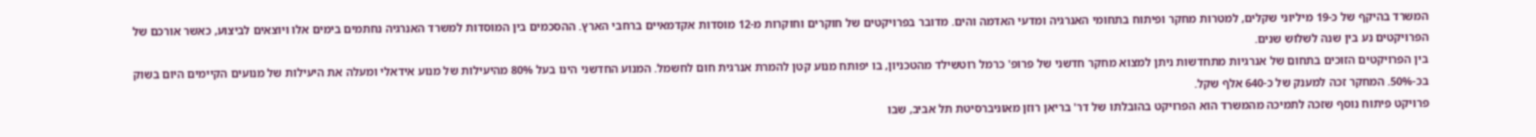המשרד בהיקף של כ-19 מיליוני שקלים, למטרות מחקר ופיתוח בתחומי האנרגיה ומדעי האדמה והים. מדובר בפרויקטים של חוקרים וחוקרות מ-12 מוסדות אקדמאיים ברחבי הארץ. ההסכמים בין המוסדות למשרד האנרגיה נחתמים בימים אלו ויוצאים לביצוע, כאשר אורכם של הפרויקטים נע בין שנה לשלוש שנים.
בין הפרויקטים הזוכים בתחום של אנרגיות מתחדשות ניתן למצוא מחקר חדשני של פרופ' כרמל רוטשילד מהטכניון, בו יפותח מנוע קטן להמרת אנרגית חום לחשמל. המנוע החדשני הינו בעל 80% מהיעילות של מנוע אידאלי ומעלה את היעילות של מנועים הקיימים היום בשוק בכ-50%. המחקר זכה למענק של כ-640 אלף שקל.
פרויקט פיתוח נוסף שזכה לתמיכה מהמשרד הוא הפרויקט בהובלתו של דר' בריאן רוזן מאוניברסיטת תל אביב, שבו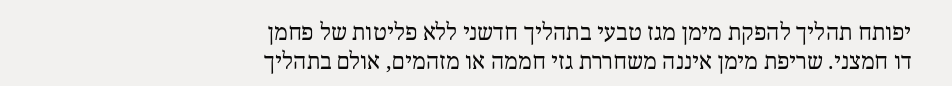יפותח תהליך להפקת מימן מגז טבעי בתהליך חדשני ללא פליטות של פחמן דו חמצני. שריפת מימן איננה משחררת גזי חממה או מזהמים, אולם בתהליך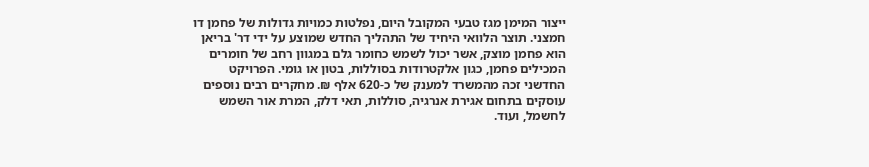ייצור המימן מגז טבעי המקובל היום, נפלטות כמויות גדולות של פחמן דו חמצני. תוצר הלוואי היחיד של התהליך החדש שמוצע על ידי דר' בריאן הוא פחמן מוצק, אשר יכול לשמש כחומר גלם במגוון רחב של חומרים המכילים פחמן, כגון אלקטרודות בסוללות, בטון או גומי. הפרויקט החדשני זכה מהמשרד למענק של כ-620 אלף ₪. מחקרים רבים נוספים עוסקים בתחום אגירת אנרגיה, סוללות, תאי דלק, המרת אור השמש לחשמל, ועוד.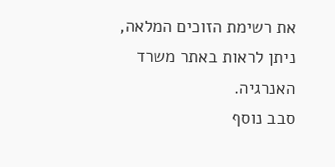את רשימת הזוכים המלאה, ניתן לראות באתר משרד האנרגיה.
סבב נוסף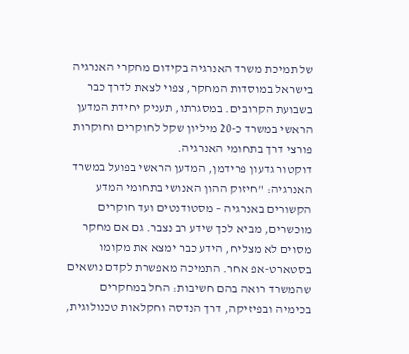של תמיכת משרד האנרגיה בקידום מחקרי האנרגיה בישראל במוסדות המחקר, צפוי לצאת לדרך כבר בשבועת הקרובים. במסגרתו, תעניק יחידת המדען הראשי במשרד כ-20 מיליון שקל לחוקרים וחוקרות פורצי דרך בתחומי האנרגיה.
דוקטור גדעון פרידמן, המדען הראשי בפועל במשרד האנרגיה: "חיזוק ההון האנושי בתחומי המדע הקשורים באנרגיה – מסטודנטים ועד חוקרים מוכשרים, מביא לכך שידע רב נצבר. גם אם מחקר מסוים לא מצליח, הידע כבר ימצא את מקומו בסטארט-אפ אחר. התמיכה מאפשרת לקדם נושאים שהמשרד רואה בהם חשיבות: החל במחקרים בכימיה ובפיזיקה, דרך הנדסה וחקלאות טכנולוגית,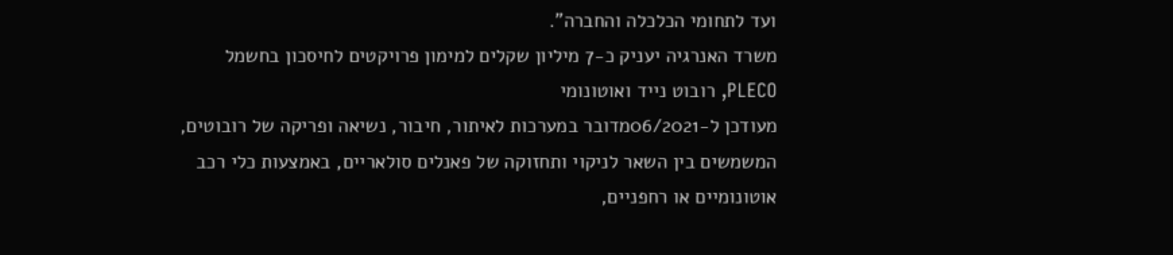ועד לתחומי הכלכלה והחברה".
משרד האנרגיה יעניק כ-7 מיליון שקלים למימון פרויקטים לחיסכון בחשמל
PLECO, רובוט נייד ואוטונומי
מעודכן ל-06/2021מדובר במערכות לאיתור, חיבור, נשיאה ופריקה של רובוטים, המשמשים בין השאר לניקוי ותחזוקה של פאנלים סולאריים, באמצעות כלי רכב אוטונומיים או רחפניים,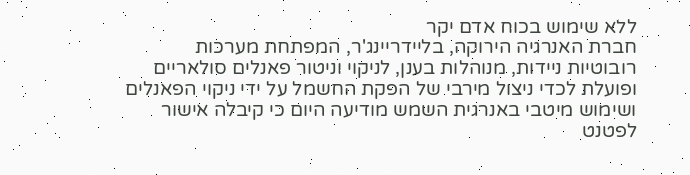ללא שימוש בכוח אדם יקר
חברת האנרגיה הירוקה, בליידריינג'ר, המפתחת מערכות רובוטיות ניידות, מנוהלות בענן, לניקוי וניטור פאנלים סולאריים ופועלת לכדי ניצול מירבי של הפקת החשמל על ידי ניקוי הפאנלים ושימוש מיטבי באנרגית השמש מודיעה היום כי קיבלה אישור לפטנט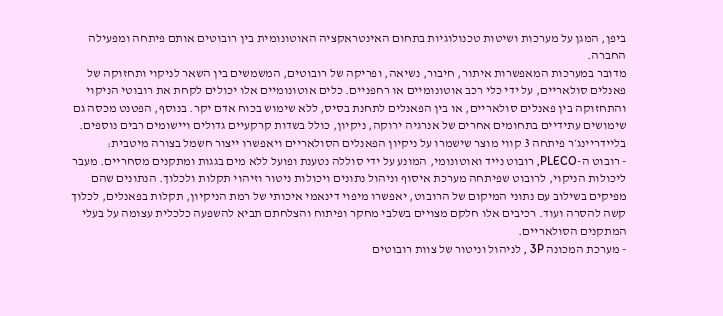ביפן, המגן על מערכות ושיטות טכנולוגיות בתחום האינטראקציה האוטונומית בין רובוטים אותם פיתחה ומפעילה החברה.
מדובר במערכות המאפשרות איתור, חיבור, נשיאה, ופריקה של רובוטים, המשמשים בין השאר לניקוי ותחזוקה של פאנלים סולאריים, על ידי כלי רכב אוטונומיים או רחפניים. כלים אוטונומיים אלו יכולים לקחת את רובוטי הניקוי והתחזוקה בין פאנלים סולאריים, או בין הפאנלים לתחנת בסיס, ללא שימוש בכוח אדם יקר. בנוסף, הפטנט מכסה גם שימושים עתידיים בתחומים אחרים של אנרגיה ירוקה, ניקיון, כולל בשדות קרקעיים גדולים ויישומים רבים נוספים.
בליידריינג׳ר פיתחה 3 קווי מוצר שישמרו על ניקיון הפאנלים הסולאריים ויאפשרו ייצור חשמל בצורה מיטבית:
- רובוט ה-PLECO, רובוט נייד ואוטונומי, המונע על ידי סוללה נטענת ופועל ללא מים בגגות ומתקנים מסחריים. מעבר ליכולות הניקוי, לרובוט שפיתחה מערכת איסוף וניהול נתונים ויכולות ניטור וזיהוי תקלות ולכלוך. הנתונים שהם מפיקים בשילוב עם נתוני המיקום של הרובוט, יאפשרו מיפוי דינאמי איכותי של רמת הניקיון, תקלות בפאנלים, לכלוך קשה להסרה ועוד. רכיבים אלו חלקם מצויים בשלבי מחקר ופיתוח והצלחתם תביא להשפעה כלכלית עצומה על בעלי המתקנים הסולאריים.
- מערכת המכונה 3P , לניהול וניטור של צוות רובוטים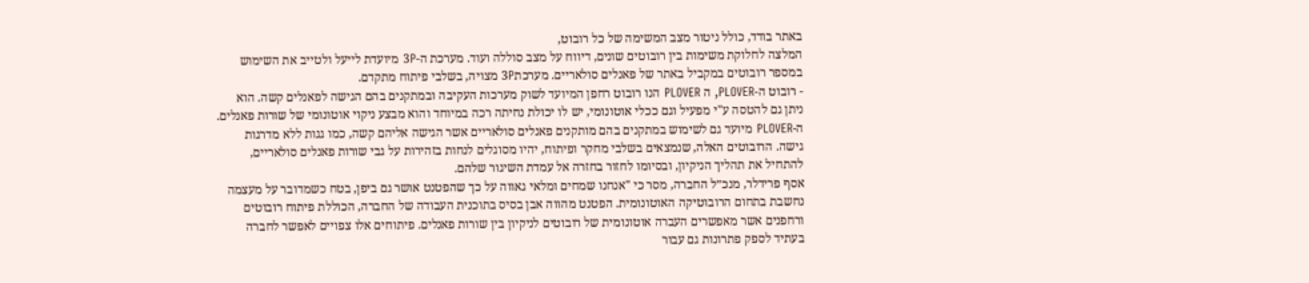באתר בודד, כולל ניטור מצב המשימה של כל רובוט,
המלצה לחלוקת משימות בין רובוטים שונים, דיווח על מצב סוללה ועוד. מערכת ה-3P מיועדת לייעל ולטייב את השימוש במספר רובוטים במקביל באתר של פאנלים סולאריים. מערכת3P מצויה, בשלבי פיתוח מתקדם.
- רובוט ה-PLOVER, ה PLOVER הנו רובוט רחפן המיועד לשוק מערכות העקיבה ובמתקנים בהם הגישה לפאנלים קשה. הוא ניתן גם להטסה ע"י מפעיל וגם ככלי אוטונומי, יש לו יכולת נחיתה רכה במיוחד והוא מבצע ניקוי אוטונומי של שורות פאנלים. ה-PLOVER מיועד גם לשימוש במתקנים בהם מותקנים פאנלים סולאריים אשר הגישה אליהם קשה, כמו גגות ללא מדרגות גישה. הרובוטים האלה, שנמצאים בשלבי מחקר ופיתוח, יהיו מסוגלים לנחות בזהירות על גבי שורות פאנלים סולאריים, להתחיל את תהליך הניקיון, ובסיומו לחזור בחזרה אל עמדת השיגור שלהם.
אסף פרידלר, מנכ״ל החברה, מסר כי "אנחנו שמחים ומלאי גאווה על כך שהפטנט אושר גם ביפן, בטח כשמדובר על מעצמה נחשבת בתחום הרובוטיקה האוטונומית. הפטנט מהווה אבן בסיס בתוכנית העבודה של החברה, הכוללת פיתוח רובוטים ורחפנים אשר מאפשרים העברה אוטונומית של רובוטים לניקיון בין שורות פאנלים. פיתוחים אלו צפויים לאפשר לחברה בעתיד לספק פתרונות גם עבור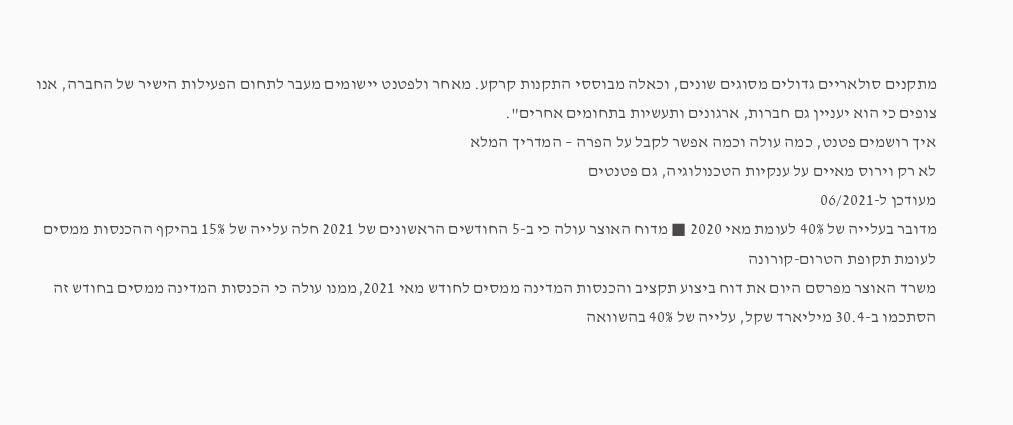מתקנים סולאריים גדולים מסוגים שונים, וכאלה מבוססי התקנות קרקע. מאחר ולפטנט יישומים מעבר לתחום הפעילות הישיר של החברה, אנו צופים כי הוא יעניין גם חברות, ארגונים ותעשיות בתחומים אחרים".
איך רושמים פטנט, כמה עולה וכמה אפשר לקבל על הפרה – המדריך המלא
לא רק וירוס מאיים על ענקיות הטכנולוגיה, גם פטנטים
מעודכן ל-06/2021
מדובר בעלייה של 40% לעומת מאי 2020 ■ מדוח האוצר עולה כי ב-5 החודשים הראשונים של 2021 חלה עלייה של 15% בהיקף ההכנסות ממסים לעומת תקופת הטרום-קורונה
משרד האוצר מפרסם היום את דוח ביצוע תקציב והכנסות המדינה ממסים לחודש מאי 2021,ממנו עולה כי הכנסות המדינה ממסים בחודש זה הסתכמו ב-30.4 מיליארד שקל, עלייה של 40% בהשוואה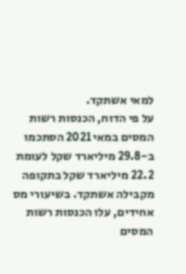למאי אשתקד.
על פי הדוח, הכנסות רשות המסים במאי 2021 הסתכמו ב-29.8 מיליארד שקל לעומת 22.2 מיליארד שקל בתקופה מקבילה אשתקד. בשיעורי מס אחידים, עלו הכנסות רשות המסים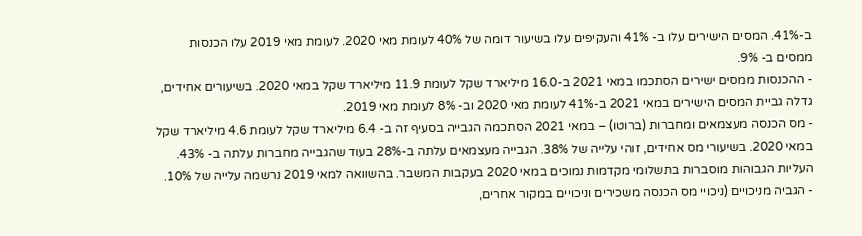ב-41%. המסים הישירים עלו ב- 41% והעקיפים עלו בשיעור דומה של 40% לעומת מאי 2020. לעומת מאי 2019 עלו הכנסות ממסים ב- 9%.
- ההכנסות ממסים ישירים הסתכמו במאי 2021 ב-16.0 מיליארד שקל לעומת 11.9 מיליארד שקל במאי 2020. בשיעורים אחידים, גדלה גביית המסים הישירים במאי 2021 ב-41% לעומת מאי 2020 וב- 8% לעומת מאי 2019.
- מס הכנסה מעצמאים ומחברות (ברוטו) – במאי 2021 הסתכמה הגבייה בסעיף זה ב- 6.4 מיליארד שקל לעומת 4.6 מיליארד שקל במאי 2020. בשיעורי מס אחידים, זוהי עלייה של 38%. הגבייה מעצמאים עלתה ב-28% בעוד שהגבייה מחברות עלתה ב- 43%. העליות הגבוהות מוסברות בתשלומי מקדמות נמוכים במאי 2020 בעקבות המשבר. בהשוואה למאי 2019 נרשמה עלייה של 10%.
- הגביה מניכויים (ניכויי מס הכנסה משכירים וניכויים במקור אחרים,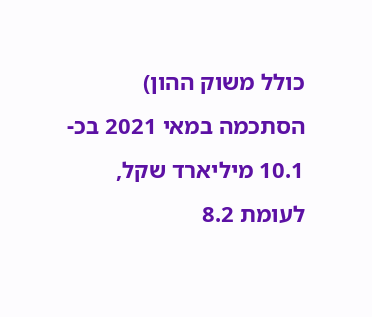כולל משוק ההון) הסתכמה במאי 2021 בכ- 10.1 מיליארד שקל, לעומת 8.2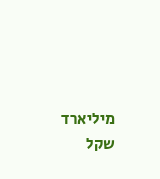מיליארד שקל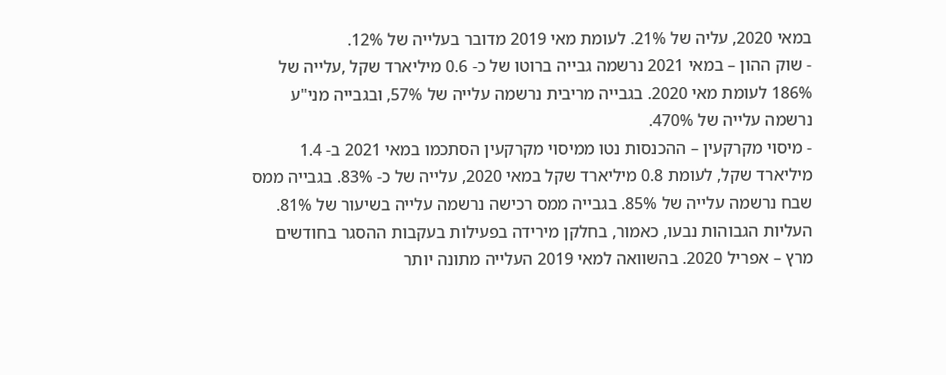במאי 2020, עליה של 21%. לעומת מאי 2019 מדובר בעלייה של 12%.
- שוק ההון – במאי 2021 נרשמה גבייה ברוטו של כ- 0.6 מיליארד שקל ,עלייה של 186% לעומת מאי 2020. בגבייה מריבית נרשמה עלייה של 57%, ובגבייה מני"ע נרשמה עלייה של 470%.
- מיסוי מקרקעין – ההכנסות נטו ממיסוי מקרקעין הסתכמו במאי 2021 ב- 1.4 מיליארד שקל, לעומת 0.8 מיליארד שקל במאי 2020, עלייה של כ- 83%. בגבייה ממס שבח נרשמה עלייה של 85%. בגבייה ממס רכישה נרשמה עלייה בשיעור של 81%. העליות הגבוהות נבעו, כאמור, בחלקן מירידה בפעילות בעקבות ההסגר בחודשים מרץ – אפריל 2020. בהשוואה למאי 2019 העלייה מתונה יותר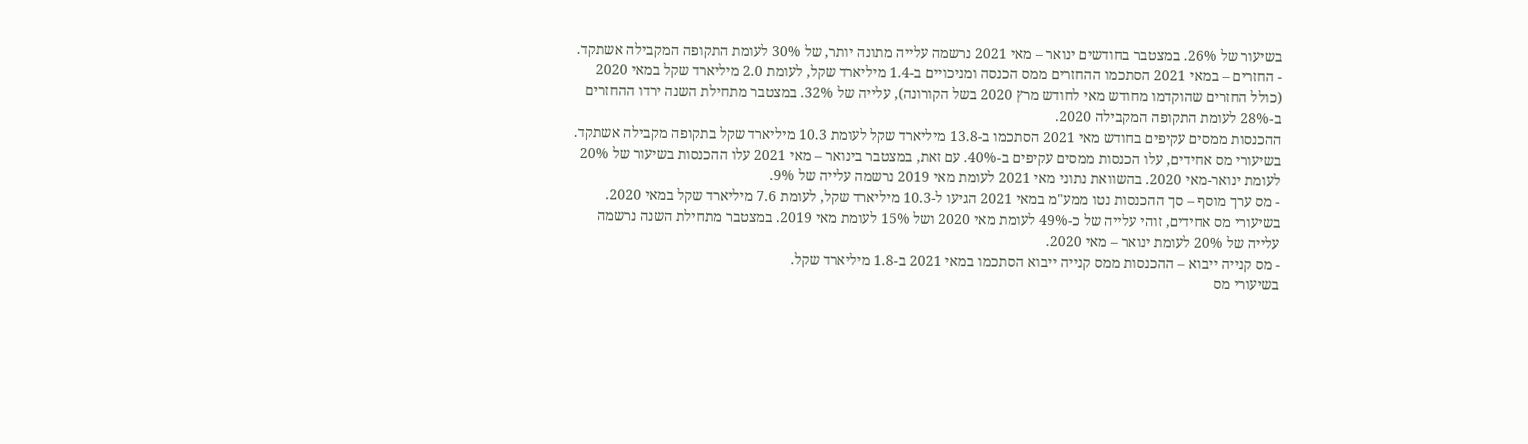בשיעור של 26%. במצטבר בחודשים ינואר – מאי 2021 נרשמה עלייה מתונה יותר, של 30% לעומת התקופה המקבילה אשתקד.
- החזרים – במאי 2021 הסתכמו ההחזרים ממס הכנסה ומניכויים ב-1.4 מיליארד שקל, לעומת 2.0 מיליארד שקל במאי 2020 (כולל החזרים שהוקדמו מחודש מאי לחודש מרץ 2020 בשל הקורונה), עלייה של 32%. במצטבר מתחילת השנה ירדו ההחזרים ב-28% לעומת התקופה המקבילה 2020.
ההכנסות ממסים עקיפים בחודש מאי 2021 הסתכמו ב-13.8 מיליארד שקל לעומת 10.3 מיליארד שקל בתקופה מקבילה אשתקד. בשיעורי מס אחידים, עלו הכנסות ממסים עקיפים ב-40%. עם זאת, במצטבר בינואר – מאי 2021 עלו ההכנסות בשיעור של 20% לעומת ינואר-מאי 2020. בהשוואת נתוני מאי 2021 לעומת מאי 2019 נרשמה עלייה של 9%.
- מס ערך מוסף – סך ההכנסות נטו ממע"מ במאי 2021 הגיעו ל-10.3 מיליארד שקל, לעומת 7.6 מיליארד שקל במאי 2020. בשיעורי מס אחידים, זוהי עלייה של כ-49% לעומת מאי 2020 ושל 15% לעומת מאי 2019. במצטבר מתחילת השנה נרשמה עלייה של 20% לעומת ינואר – מאי 2020.
- מס קנייה ייבוא – ההכנסות ממס קנייה ייבוא הסתכמו במאי 2021 ב-1.8 מיליארד שקל.
בשיעורי מס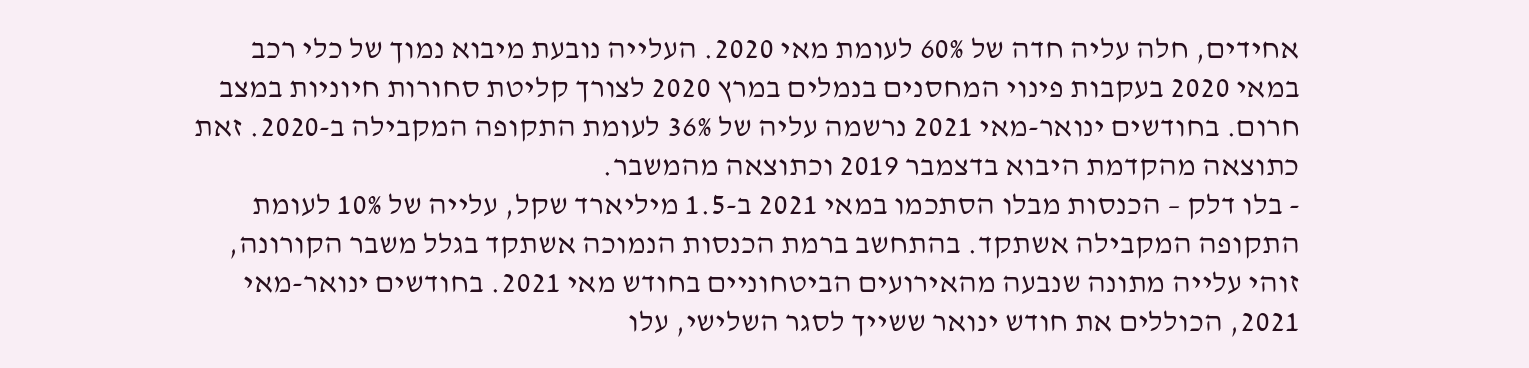אחידים, חלה עליה חדה של 60% לעומת מאי 2020. העלייה נובעת מיבוא נמוך של כלי רכב במאי 2020 בעקבות פינוי המחסנים בנמלים במרץ 2020 לצורך קליטת סחורות חיוניות במצב חרום. בחודשים ינואר-מאי 2021 נרשמה עליה של 36% לעומת התקופה המקבילה ב-2020. זאת כתוצאה מהקדמת היבוא בדצמבר 2019 וכתוצאה מהמשבר.
- בלו דלק – הכנסות מבלו הסתכמו במאי 2021 ב-1.5 מיליארד שקל, עלייה של 10% לעומת התקופה המקבילה אשתקד. בהתחשב ברמת הכנסות הנמוכה אשתקד בגלל משבר הקורונה, זוהי עלייה מתונה שנבעה מהאירועים הביטחוניים בחודש מאי 2021. בחודשים ינואר-מאי 2021, הכוללים את חודש ינואר ששייך לסגר השלישי, עלו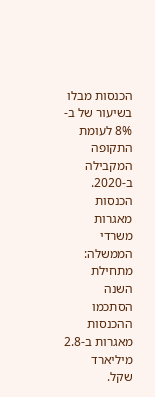הכנסות מבלו בשיעור של ב- 8% לעומת התקופה המקבילה ב-2020.
הכנסות מאגרות משרדי הממשלה: מתחילת השנה הסתכמו ההכנסות מאגרות ב-2.8 מיליארד שקל.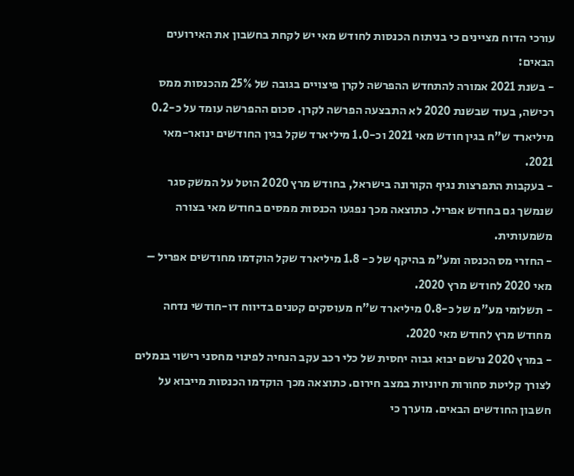עורכי הדוח מציינים כי בניתוח הכנסות לחודש מאי יש לקחת בחשבון את האירועים הבאים:
- בשנת 2021 אמורה להתחדש ההפרשה לקרן פיצויים בגובה של 25% מהכנסות ממס רכישה, בעוד שבשנת 2020 לא התבצעה הפרשה לקרן. סכום ההפרשה עומד על כ-0.2 מיליארד ש"ח בגין חודש מאי 2021 וכ-1.0 מיליארד שקל בגין החודשים ינואר-מאי 2021.
- בעקבות התפרצות נגיף הקורונה בישראל, בחודש מרץ 2020 הוטל על המשק סגר שנמשך גם בחודש אפריל. כתוצאה מכך נפגעו הכנסות ממסים בחודש מאי בצורה משמעותית.
- החזרי מס הכנסה ומע"מ בהיקף של כ- 1.8 מיליארד שקל הוקדמו מחודשים אפריל – מאי 2020 לחודש מרץ 2020.
- תשלומי מע"מ של כ-0.8 מיליארד ש"ח מעוסקים קטנים בדיווח דו-חודשי נדחה מחודש מרץ לחודש מאי 2020.
- במרץ 2020 נרשם יבוא גבוה יחסית של כלי רכב עקב הנחיה לפינוי מחסני רישוי בנמלים לצורך קליטת סחורות חיוניות במצב חירום. כתוצאה מכך הוקדמו הכנסות מייבוא על חשבון החודשים הבאים. מוערך כי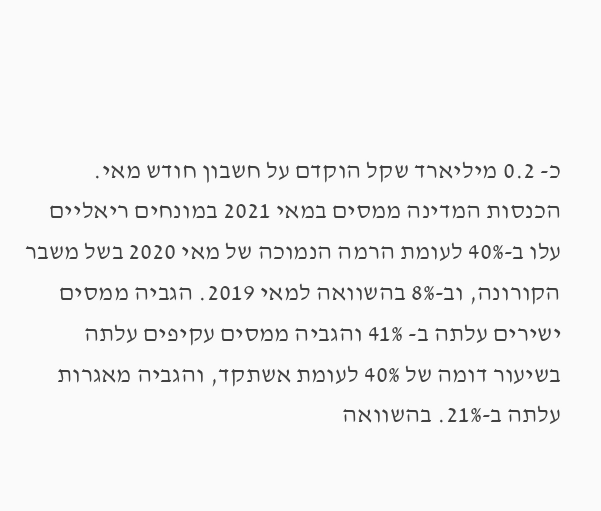כ- 0.2 מיליארד שקל הוקדם על חשבון חודש מאי.
הכנסות המדינה ממסים במאי 2021 במונחים ריאליים עלו ב-40% לעומת הרמה הנמוכה של מאי 2020 בשל משבר הקורונה, וב-8% בהשוואה למאי 2019. הגביה ממסים ישירים עלתה ב- 41% והגביה ממסים עקיפים עלתה בשיעור דומה של 40% לעומת אשתקד, והגביה מאגרות עלתה ב-21%. בהשוואה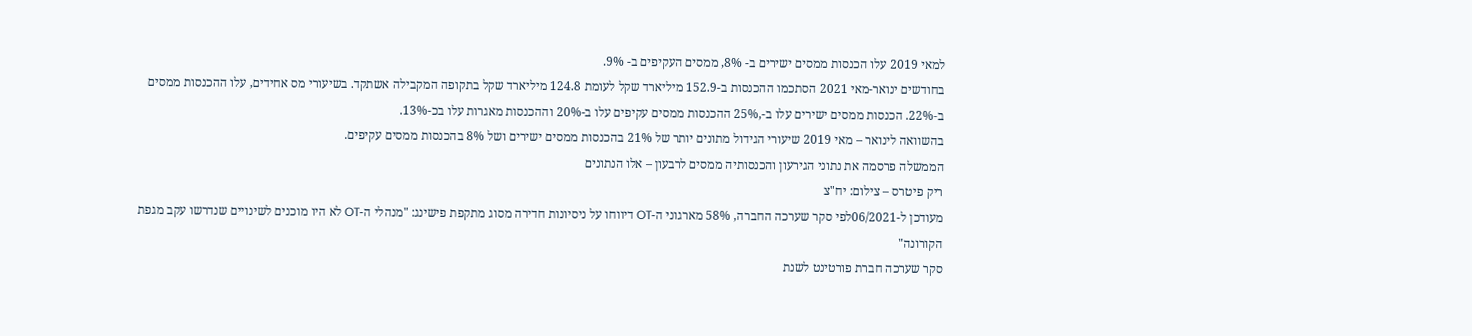למאי 2019 עלו הכנסות ממסים ישירים ב- 8%, ממסים העקיפים ב- 9%.
בחודשים ינואר-מאי 2021 הסתכמו ההכנסות ב-152.9 מיליארד שקל לעומת 124.8 מיליארד שקל בתקופה המקבילה אשתקד. בשיעורי מס אחידים, עלו ההכנסות ממסים ב‑22%. הכנסות ממסים ישירים עלו ב-,25% ההכנסות ממסים עקיפים עלו ב-20% וההכנסות מאגרות עלו בכ-13%.
בהשוואה לינואר – מאי 2019 שיעורי הגידול מתונים יותר של 21% בהכנסות ממסים ישירים ושל 8% בהכנסות ממסים עקיפים.
הממשלה פרסמה את נתוני הגירעון והכנסותיה ממסים לרבעון – אלו הנתונים
ריק פיטרס – צילום: יח"צ
מעודכן ל-06/2021לפי סקר שערכה החברה, 58% מארגוני ה-OT דיווחו על ניסיונות חדירה מסוג מתקפת פישינג: "מנהלי ה-OT לא היו מוכנים לשינויים שנדרשו עקב מגפת הקורונה"
סקר שערכה חברת פורטינט לשנת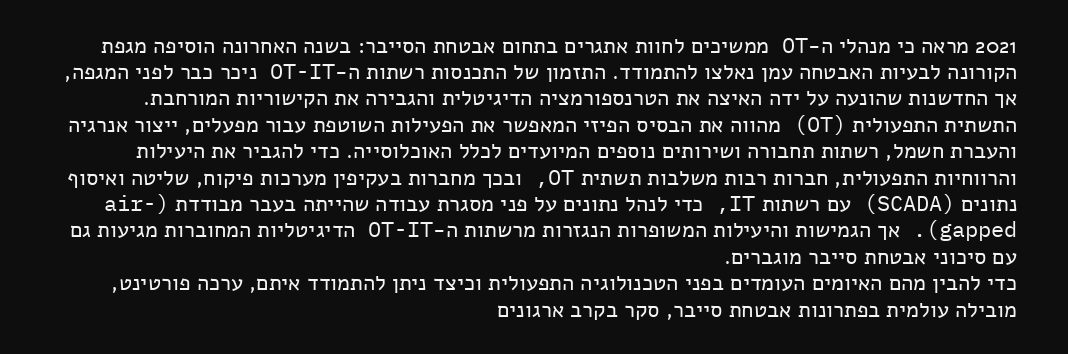2021 מראה כי מנהלי ה-OT ממשיכים לחוות אתגרים בתחום אבטחת הסייבר: בשנה האחרונה הוסיפה מגפת הקורונה לבעיות האבטחה עמן נאלצו להתמודד. התזמון של התכנסות רשתות ה-OT-IT ניכר כבר לפני המגפה, אך החדשנות שהונעה על ידה האיצה את הטרנספורמציה הדיגיטלית והגבירה את הקישוריות המורחבת.
התשתית התפעולית (OT) מהווה את הבסיס הפיזי המאפשר את הפעילות השוטפת עבור מפעלים, ייצור אנרגיה והעברת חשמל, רשתות תחבורה ושירותים נוספים המיועדים לכלל האוכלוסייה. כדי להגביר את היעילות והרווחיות התפעולית, חברות רבות משלבות תשתית OT, ובכך מחברות בעקיפין מערכות פיקוח, שליטה ואיסוף נתונים (SCADA) עם רשתות IT, כדי לנהל נתונים על פני מסגרת עבודה שהייתה בעבר מבודדת (air-gapped). אך הגמישות והיעילות המשופרות הנגזרות מרשתות ה-OT-IT הדיגיטליות המחוברות מגיעות גם עם סיכוני אבטחת סייבר מוגברים.
כדי להבין מהם האיומים העומדים בפני הטכנולוגיה התפעולית וכיצד ניתן להתמודד איתם, ערכה פורטינט, מובילה עולמית בפתרונות אבטחת סייבר, סקר בקרב ארגונים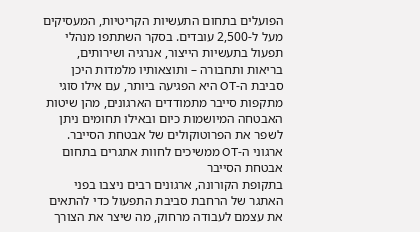הפועלים בתחום התעשיות הקריטיות, המעסיקים מעל ל-2,500 עובדים. בסקר השתתפו מנהלי תפעול בתעשיות הייצור, אנרגיה ושירותים, בריאות ותחבורה – ותוצאותיו מלמדות היכן סביבת ה-OT היא הפגיעה ביותר, עם אילו סוגי מתקפות סייבר מתמודדים הארגונים, מהן שיטות האבטחה המיושמות כיום ובאילו תחומים ניתן לשפר את הפרוטוקולים של אבטחת הסייבר.
ארגוני ה-OT ממשיכים לחוות אתגרים בתחום אבטחת הסייבר
בתקופת הקורונה, ארגונים רבים ניצבו בפני האתגר של הרחבת סביבת התפעול כדי להתאים את עצמם לעבודה מרחוק, מה שיצר את הצורך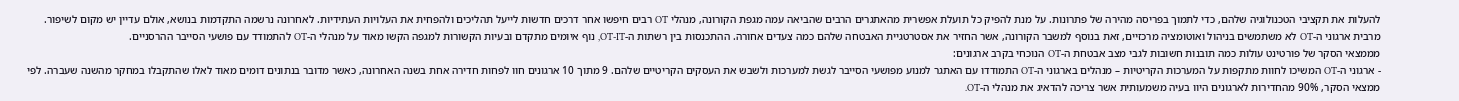להעלות את תקציבי הטכנולוגיה שלהם, כדי לתמוך בפריסה מהירה של פתרונות. על מנת להפיק כל תועלת אפשרית מהאתגרים הרבים שהביאה עמה מגפת הקורונה, מנהלי OT רבים חיפשו אחר דרכים חדשות לייעל תהליכים ולהפחית את העלויות העתידיות. לאחרונה נרשמה התקדמות בנושא, אולם עדיין יש מקום לשיפור. מרבית ארגוני ה-OT לא משתמשים בניהול ואוטומציה מרכזיים, זאת בנוסף למשבר הקורונה, אשר החזיר את אסטרטגיית האבטחה שלהם כמה צעדים אחורה. ההתכנסות בין רשתות ה-OT-IT, נוף איומים מתקדם ובעיות הקשורות למגפה הקשו מאוד על מנהלי ה-OT להתמודד עם פושעי הסייבר ההרסניים.
מממצאי הסקר של פורטינט עולות כמה תובנות חשובות לגבי מצב אבטחת ה-OT הנוכחי בקרב ארגונים:
- ארגוני ה-OT המשיכו לחוות מתקפות על המערכות הקריטיות – מנהלים בארגוני ה-OT התמודדו עם האתגר למנוע מפושעי הסייבר לגשת למערכות ולשבש את העסקים הקריטיים שלהם. 9 מתוך 10 ארגונים חוו לפחות חדירה אחת בשנה האחרונה, כאשר מדובר בנתונים דומים מאוד לאלו שהתקבלו במחקר מהשנה שעברה. לפי ממצאי הסקר, 90% מהחדירות לארגונים היוו בעיה משמעותית אשר צריכה להדאיג את מנהלי ה-OT.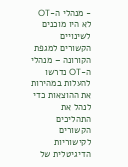- מנהלי ה-OT לא היו מוכנים לשינויים הקשורים למגפת הקורונה – מנהלי ה-OT נדרשו להעלות במהירות את ההוצאות כדי לנהל את התהליכים הקשורים לקישוריות הדיגיטלית של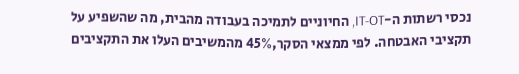נכסי רשתות ה-IT-OT, החיוניים לתמיכה בעבודה מהבית, מה שהשפיע על תקציבי האבטחה. לפי ממצאי הסקר,45% מהמשיבים העלו את התקציבים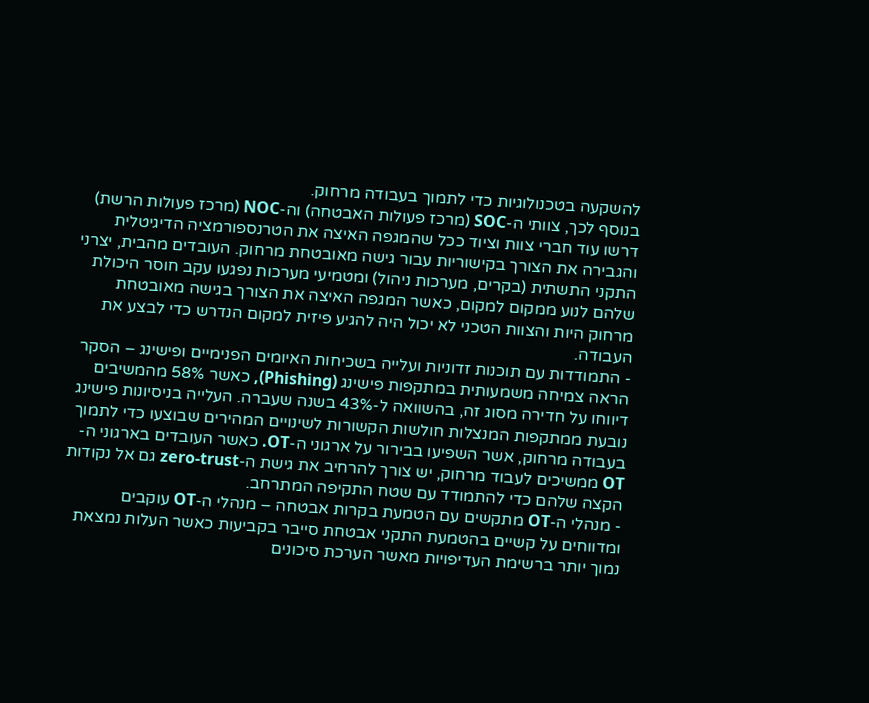להשקעה בטכנולוגיות כדי לתמוך בעבודה מרחוק.
בנוסף לכך, צוותי ה-SOC (מרכז פעולות האבטחה) וה-NOC (מרכז פעולות הרשת) דרשו עוד חברי צוות וציוד ככל שהמגפה האיצה את הטרנספורמציה הדיגיטלית והגבירה את הצורך בקישוריות עבור גישה מאובטחת מרחוק. העובדים מהבית, יצרני התקני התשתית (בקרים, מערכות ניהול) ומטמיעי מערכות נפגעו עקב חוסר היכולת שלהם לנוע ממקום למקום, כאשר המגפה האיצה את הצורך בגישה מאובטחת מרחוק היות והצוות הטכני לא יכול היה להגיע פיזית למקום הנדרש כדי לבצע את העבודה.
- התמודדות עם תוכנות זדוניות ועלייה בשכיחות האיומים הפנימיים ופישינג – הסקר הראה צמיחה משמעותית במתקפות פישינג (Phishing), כאשר 58% מהמשיבים דיווחו על חדירה מסוג זה, בהשוואה ל-43% בשנה שעברה. העלייה בניסיונות פישינג נובעת ממתקפות המנצלות חולשות הקשורות לשינויים המהירים שבוצעו כדי לתמוך בעבודה מרחוק, אשר השפיעו בבירור על ארגוני ה-OT. כאשר העובדים בארגוני ה-OT ממשיכים לעבוד מרחוק, יש צורך להרחיב את גישת ה-zero-trust גם אל נקודות הקצה שלהם כדי להתמודד עם שטח התקיפה המתרחב.
- מנהלי ה-OT מתקשים עם הטמעת בקרות אבטחה – מנהלי ה-OT עוקבים ומדווחים על קשיים בהטמעת התקני אבטחת סייבר בקביעות כאשר העלות נמצאת נמוך יותר ברשימת העדיפויות מאשר הערכת סיכונים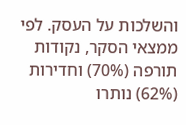והשלכות על העסק. לפי ממצאי הסקר, נקודות תורפה (70%) וחדירות (62%) נותרו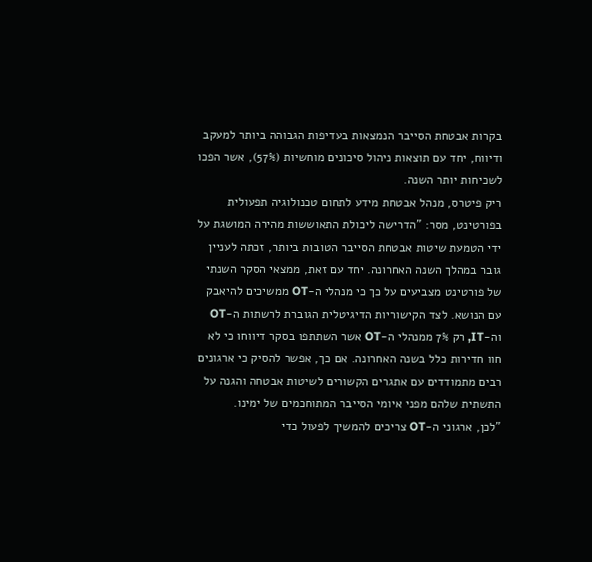בקרות אבטחת הסייבר הנמצאות בעדיפות הגבוהה ביותר למעקב ודיווח, יחד עם תוצאות ניהול סיכונים מוחשיות (57%), אשר הפכו לשכיחות יותר השנה.
ריק פיטרס, מנהל אבטחת מידע לתחום טכנולוגיה תפעולית בפורטינט, מסר: "הדרישה ליכולת התאוששות מהירה המושגת על ידי הטמעת שיטות אבטחת הסייבר הטובות ביותר, זכתה לעניין גובר במהלך השנה האחרונה. יחד עם זאת, ממצאי הסקר השנתי של פורטינט מצביעים על כך כי מנהלי ה-OT ממשיכים להיאבק עם הנושא. לצד הקישוריות הדיגיטלית הגוברת לרשתות ה-OT וה-IT, רק 7% ממנהלי ה-OT אשר השתתפו בסקר דיווחו כי לא חוו חדירות כלל בשנה האחרונה. אם כך, אפשר להסיק כי ארגונים רבים מתמודדים עם אתגרים הקשורים לשיטות אבטחה והגנה על התשתית שלהם מפני איומי הסייבר המתוחכמים של ימינו.
"לכן, ארגוני ה-OT צריכים להמשיך לפעול כדי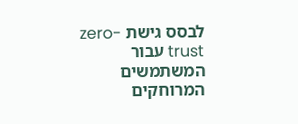לבסס גישת zero-trust עבור המשתמשים המרוחקים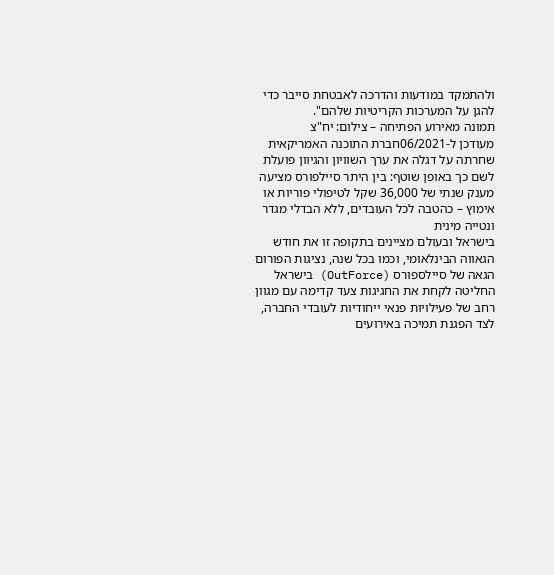ולהתמקד במודעות והדרכה לאבטחת סייבר כדי להגן על המערכות הקריטיות שלהם".
תמונה מאירוע הפתיחה – צילום: יח"צ
מעודכן ל-06/2021חברת התוכנה האמריקאית שחרתה על דגלה את ערך השוויון והגיוון פועלת לשם כך באופן שוטף: בין היתר סיילפורס מציעה מענק שנתי של 36,000 שקל לטיפולי פוריות או אימוץ – כהטבה לכל העובדים, ללא הבדלי מגדר ונטייה מינית
בישראל ובעולם מציינים בתקופה זו את חודש הגאווה הבינלאומי, וכמו בכל שנה, נציגות הפורום הגאה של סיילספורס (OutForce) בישראל החליטה לקחת את החגיגות צעד קדימה עם מגוון רחב של פעילויות פנאי ייחודיות לעובדי החברה, לצד הפגנת תמיכה באירועים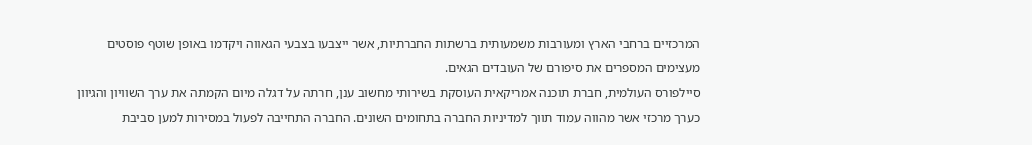המרכזיים ברחבי הארץ ומעורבות משמעותית ברשתות החברתיות, אשר ייצבעו בצבעי הגאווה ויקדמו באופן שוטף פוסטים מעצימים המספרים את סיפורם של העובדים הגאים.
סיילפורס העולמית, חברת תוכנה אמריקאית העוסקת בשירותי מחשוב ענן, חרתה על דגלה מיום הקמתה את ערך השוויון והגיוון כערך מרכזי אשר מהווה עמוד תווך למדיניות החברה בתחומים השונים. החברה התחייבה לפעול במסירות למען סביבת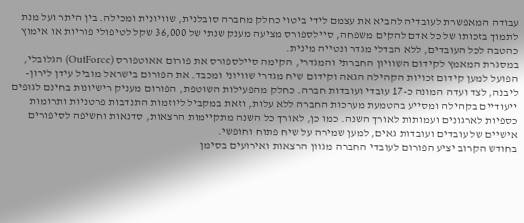עבודה המאפשרת לעובדיה להביא את עצמם לידי ביטוי כחלק מחברה סובלנית, שוויונית ומכילה. בין היתר ועל מנת לתמוך בזכותו של כל אדם להקים משפחה, סיילספורס מציעה מענק שנתי של 36,000 שקל לטיפולי פוריות או אימוץ כהטבה לכל העובדים, ללא הבדלי מגדר ונטייה מינית.
במסגרת המאמץ לקידום השוויון החברתי והמגדרי, הקימה סיילספורס את פורום אאוטפורס (OutForce) הגלובלי, הפועל למען קידום זכויות הקהילה הגאה וקידום שיח מגדרי שוויוני ומכבד. את הפורום בישראל מוביל עידן לירון-ליבנה, לצד ועדה המונה כ-17 עובדי ועובדות חברה. כחלק מהפעילות השוטפת, הפורום מעניק רישיונות בחינם לגופים ייעודיים בקהילה ומסייע בהטמעת מערכות החברה ללא עלות, וזאת במקביל ליוזמות התנדבות פרטניות ותרומות כספיות לארגונים ועמותות לאורך השנה. כמו כן, לאורך כל השנה מתקיימות הרצאות, סדנאות וחשיפה לסיפורים אישיים של עובדים ועובדות גאים, למען שמירה על שיח פתוח וחופשי.
בחודש הקרוב יציע הפורום לעובדי החברה מגוון הרצאות ואירועים בסימן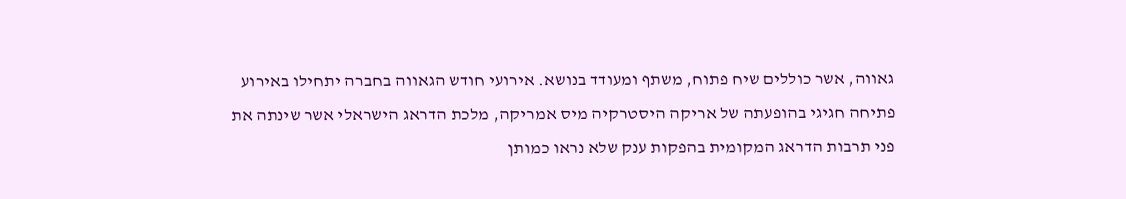גאווה, אשר כוללים שיח פתוח, משתף ומעודד בנושא. אירועי חודש הגאווה בחברה יתחילו באירוע פתיחה חגיגי בהופעתה של אריקה היסטרקיה מיס אמריקה, מלכת הדראג הישראלי אשר שינתה את פני תרבות הדראג המקומית בהפקות ענק שלא נראו כמותן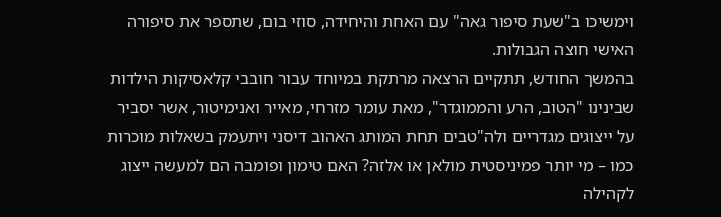וימשיכו ב"שעת סיפור גאה" עם האחת והיחידה, סוזי בום, שתספר את סיפורה האישי חוצה הגבולות.
בהמשך החודש, תתקיים הרצאה מרתקת במיוחד עבור חובבי קלאסיקות הילדות שבינינו "הטוב, הרע והממוגדר", מאת עומר מזרחי, מאייר ואנימיטור, אשר יסביר על ייצוגים מגדריים ולה"טבים תחת המותג האהוב דיסני ויתעמק בשאלות מוכרות כמו – מי יותר פמיניסטית מולאן או אלזה? האם טימון ופומבה הם למעשה ייצוג לקהילה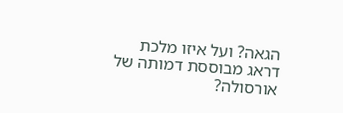הגאה? ועל איזו מלכת דראג מבוססת דמותה של אורסולה?